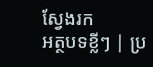ស្វែងរក
អត្ថបទខ្លីៗ | ប្រ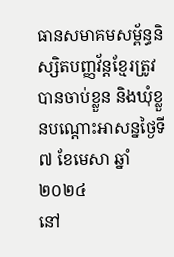ធានសមាគមសម្ព័ន្ធនិស្សិតបញ្ញវ័ន្តខ្មែរត្រូវបានចាប់ខ្លួន និងឃុំខ្លួនបណ្ដោះអាសន្នថ្ងៃទី៧ ខែមេសា ឆ្នាំ២០២៤
នៅ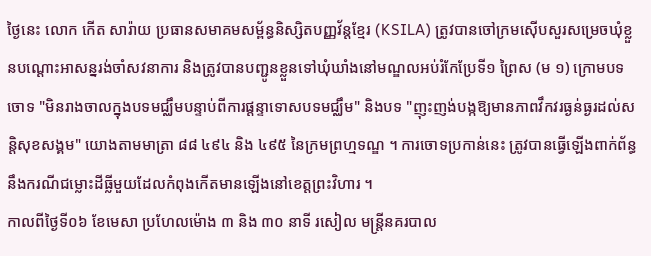ថ្ងៃនេះ លោក កេីត សារ៉ាយ ប្រធានសមាគមសម្ព័ន្ធនិស្សិតបញ្ញវ័ន្តខ្មែរ (KSILA) ត្រូវបានចៅក្រមស៊េីបសួរសម្រេចឃុំខ្លួនបណ្ដោះអាសន្នរង់ចាំសវនាការ និងត្រូវបានបញ្ជូនខ្លួនទៅឃុំឃាំងនៅមណ្ឌលអប់រំកែប្រែទី១ ព្រៃស (ម ១) ក្រោមបទចោទ "មិនរាងចាលក្នុងបទមជ្ឈឹមបន្ទាប់ពីការផ្តន្ទាទោសបទមជ្ឈឹម" និងបទ "ញុះញង់បង្កឱ្យមានភាពវឹកវរធ្ងន់ធ្ងរដល់សន្តិសុខសង្គម" យោងតាមមាត្រា ៨៨ ៤៩៤ និង ៤៩៥ នៃក្រមព្រហ្មទណ្ឌ ។ ការចោទប្រកាន់នេះ ត្រូវបានធ្វើឡេីងពាក់ព័ន្ធនឹងករណីជម្លោះដីធ្លីមួយដែលកំពុងកេីតមានឡេីងនៅខេត្តព្រះវិហារ ។
កាលពីថ្ងៃទី០៦ ខែមេសា ប្រហែលម៉ោង ៣ និង ៣០ នាទី រសៀល មន្ត្រីនគរបាល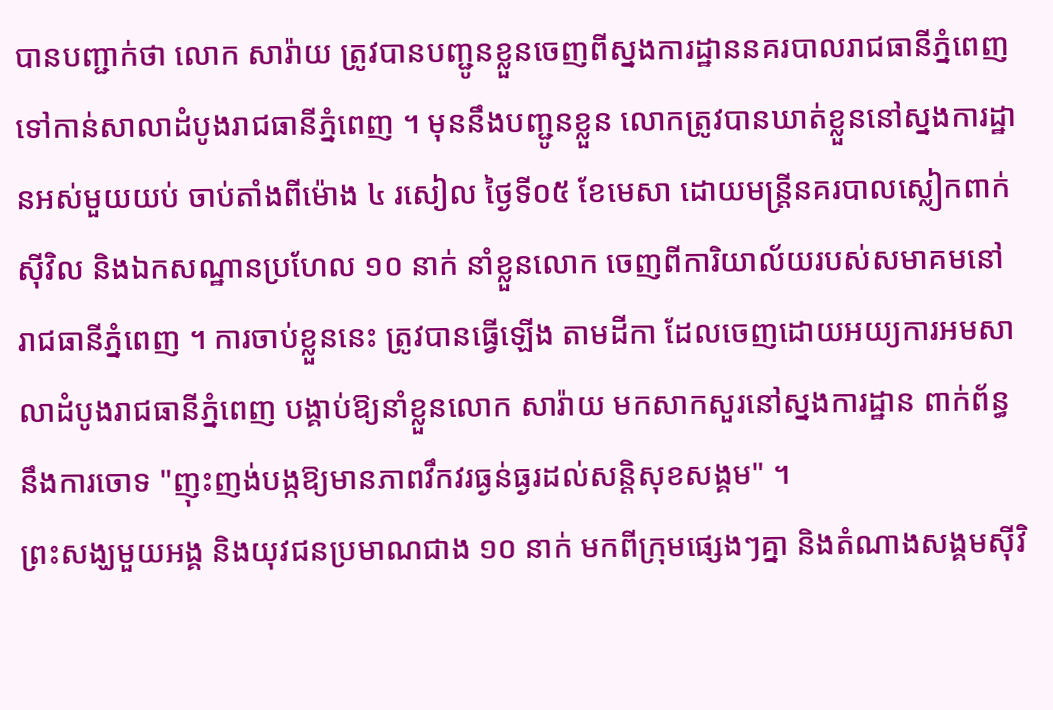បានបញ្ជាក់ថា លោក សារ៉ាយ ត្រូវបានបញ្ជូនខ្លួនចេញពីស្នងការដ្ឋាននគរបាលរាជធានីភ្នំពេញ ទៅកាន់សាលាដំបូងរាជធានីភ្នំពេញ ។ មុននឹងបញ្ជូនខ្លួន លោកត្រូវបានឃាត់ខ្លួននៅស្នងការដ្ឋានអស់មួយយប់ ចាប់តាំងពីម៉ោង ៤ រសៀល ថ្ងៃទី០៥ ខែមេសា ដោយមន្ត្រីនគរបាលស្លៀកពាក់ស៊ីវិល និងឯកសណ្ឋានប្រហែល ១០ នាក់ នាំខ្លួនលោក ចេញពីការិយាល័យរបស់សមាគមនៅរាជធានីភ្នំពេញ ។ ការចាប់ខ្លួននេះ ត្រូវបានធ្វើឡេីង តាមដីកា ដែលចេញដោយអយ្យការអមសាលាដំបូងរាជធានីភ្នំពេញ បង្គាប់ឱ្យនាំខ្លួនលោក សារ៉ាយ មកសាកសួរនៅស្នងការដ្ឋាន ពាក់ព័ន្ធនឹងការចោទ "ញុះញង់បង្កឱ្យមានភាពវឹកវរធ្ងន់ធ្ងរដល់សន្តិសុខសង្គម" ។
ព្រះសង្ឃមួយអង្គ និងយុវជនប្រមាណជាង ១០ នាក់ មកពីក្រុមផ្សេងៗគ្នា និងតំណាងសង្គមស៊ីវិ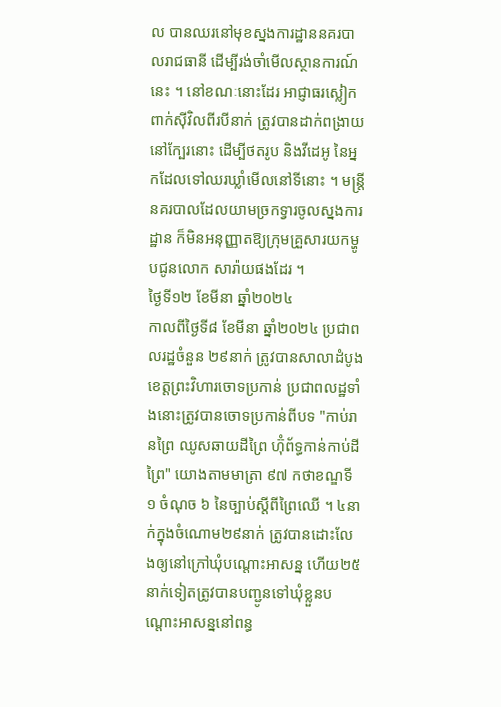ល បានឈរនៅមុខស្នងការដ្ឋាននគរបាលរាជធានី ដេីម្បីរង់ចាំមេីលស្ថានការណ៍នេះ ។ នៅខណៈនោះដែរ អាជ្ញាធរស្លៀកពាក់ស៊ីវិលពីរបីនាក់ ត្រូវបានដាក់ពង្រាយនៅក្បែរនោះ ដេីម្បីថតរូប និងវីដេអូ នៃអ្នកដែលទៅឈរឃ្លាំមេីលនៅទីនោះ ។ មន្ត្រីនគរបាលដែលយាមច្រកទ្វារចូលស្នងការដ្ឋាន ក៏មិនអនុញ្ញាតឱ្យក្រុមគ្រួសារយកម្ហូបជូនលោក សារ៉ាយផងដែរ ។
ថ្ងៃទី១២ ខែមីនា ឆ្នាំ២០២៤
កាលពីថ្ងៃទី៨ ខែមីនា ឆ្នាំ២០២៤ ប្រជាពលរដ្ឋចំនួន ២៩នាក់ ត្រូវបានសាលាដំបូងខេត្តព្រះវិហារចោទប្រកាន់ ប្រជាពលដ្ឋទាំងនោះត្រូវបានចោទប្រកាន់ពីបទ "កាប់រានព្រៃ ឈូសឆាយដីព្រៃ ហ៊ុំព័ទ្ធកាន់កាប់ដីព្រៃ" យោងតាមមាត្រា ៩៧ កថាខណ្ឌទី ១ ចំណុច ៦ នៃច្បាប់ស្តីពីព្រៃឈើ ។ ៤នាក់ក្នុងចំណោម២៩នាក់ ត្រូវបានដោះលែងឲ្យនៅក្រៅឃុំបណ្តោះអាសន្ន ហើយ២៥នាក់ទៀតត្រូវបានបញ្ជូនទៅឃុំខ្លួនបណ្តោះអាសន្ននៅពន្ធ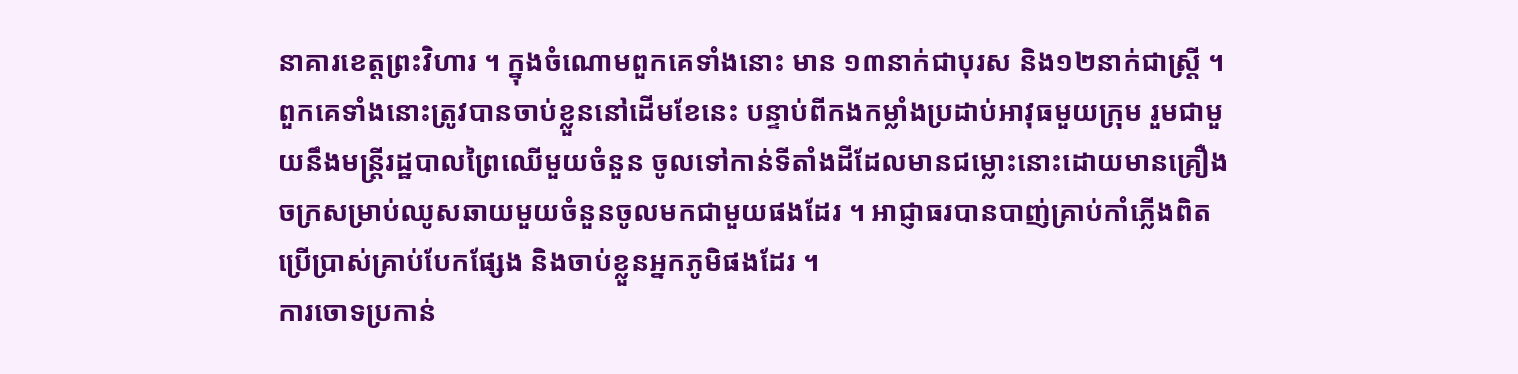នាគារខេត្តព្រះវិហារ ។ ក្នុងចំណោមពួកគេទាំងនោះ មាន ១៣នាក់ជាបុរស និង១២នាក់ជាស្រ្តី ។
ពួកគេទាំងនោះត្រូវបានចាប់ខ្លួននៅដើមខែនេះ បន្ទាប់ពីកងកម្លាំងប្រដាប់អាវុធមួយក្រុម រួមជាមួយនឹងមន្ត្រីរដ្ឋបាលព្រៃឈើមួយចំនួន ចូលទៅកាន់ទីតាំងដីដែលមានជម្លោះនោះដោយមានគ្រឿងចក្រសម្រាប់ឈូសឆាយមួយចំនួនចូលមកជាមួយផងដែរ ។ អាជ្ញាធរបានបាញ់គ្រាប់កាំភ្លើងពិត ប្រើប្រាស់គ្រាប់បែកផ្សែង និងចាប់ខ្លួនអ្នកភូមិផងដែរ ។
ការចោទប្រកាន់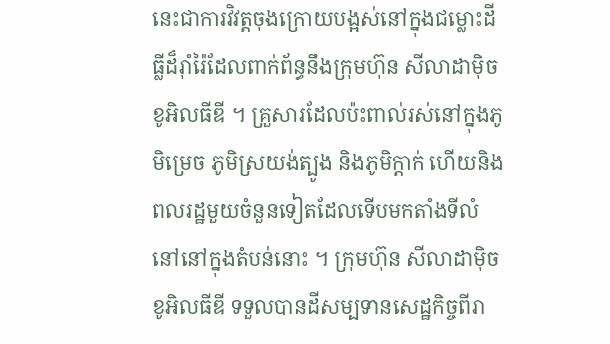នេះជាការវិវត្តចុងក្រោយបង្អស់នៅក្នុងជម្លោះដីធ្លីដ៏រ៉ាំរ៉ៃដែលពាក់ព័ន្ធនឹងក្រុមហ៊ុន សីលាដាម៉ិច ខូអិលធីឌី ។ គ្រួសារដែលប៉ះពាល់រស់នៅក្នុងភូមិម្រេច ភូមិស្រយង់ត្បូង និងភូមិក្តាក់ ហើយនិងពលរដ្ឋមួយចំនួនទៀតដែលទើបមកតាំងទីលំនៅនៅក្នុងតំបន់នោះ ។ ក្រុមហ៊ុន សីលាដាម៉ិច ខូអិលធីឌី ទទួលបានដីសម្បទានសេដ្ឋកិច្ចពីរា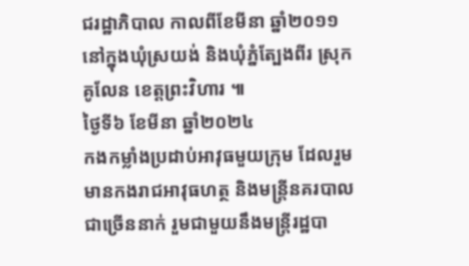ជរដ្ឋាភិបាល កាលពីខែមីនា ឆ្នាំ២០១១ នៅក្នុងឃុំស្រយង់ និងឃុំភ្នំត្បែងពីរ ស្រុកគូលែន ខេត្តព្រះវិហារ ៕
ថ្ងៃទី៦ ខែមីនា ឆ្នាំ២០២៤
កងកម្លាំងប្រដាប់អាវុធមួយក្រុម ដែលរួមមានកងរាជអាវុធហត្ថ និងមន្ត្រីនគរបាលជាច្រើននាក់ រួមជាមួយនឹងមន្ត្រីរដ្ឋបា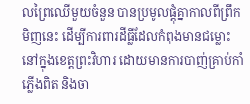លព្រៃឈើមួយចំនួន បានប្រមូលផ្តុំគ្នាកាលពីព្រឹកមិញនេះ ដើម្បីការពារដីធ្លីដែលកំពុងមានជម្លោះនៅក្នុងខេត្តព្រះវិហារ ដោយមានការបាញ់គ្រាប់កាំភ្លើងពិត និងចា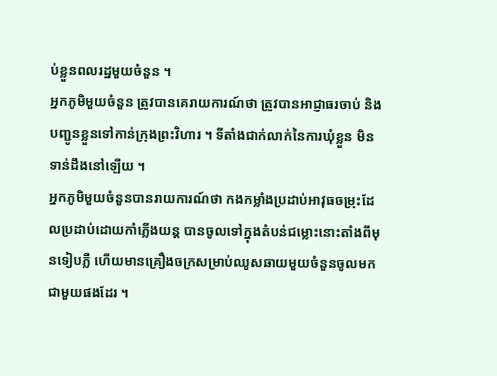ប់ខ្លួនពលរដ្ឋមួយចំនួន ។
អ្នកភូមិមួយចំនួន ត្រូវបានគេរាយការណ៍ថា ត្រូវបានអាជ្ញាធរចាប់ និងបញ្ជូនខ្លួនទៅកាន់ក្រុងព្រះវិហារ ។ ទីតាំងជាក់លាក់នៃការឃុំខ្លួន មិនទាន់ដឹងនៅឡើយ ។
អ្នកភូមិមួយចំនួនបានរាយការណ៍ថា កងកម្លាំងប្រដាប់អាវុធចម្រុះដែលប្រដាប់ដោយកាំភ្លើងយន្ត បានចូលទៅក្នុងតំបន់ជម្លោះនោះតាំងពីមុនទៀបភ្លឺ ហើយមានគ្រឿងចក្រសម្រាប់ឈូសឆាយមួយចំនួនចូលមកជាមួយផងដែរ ។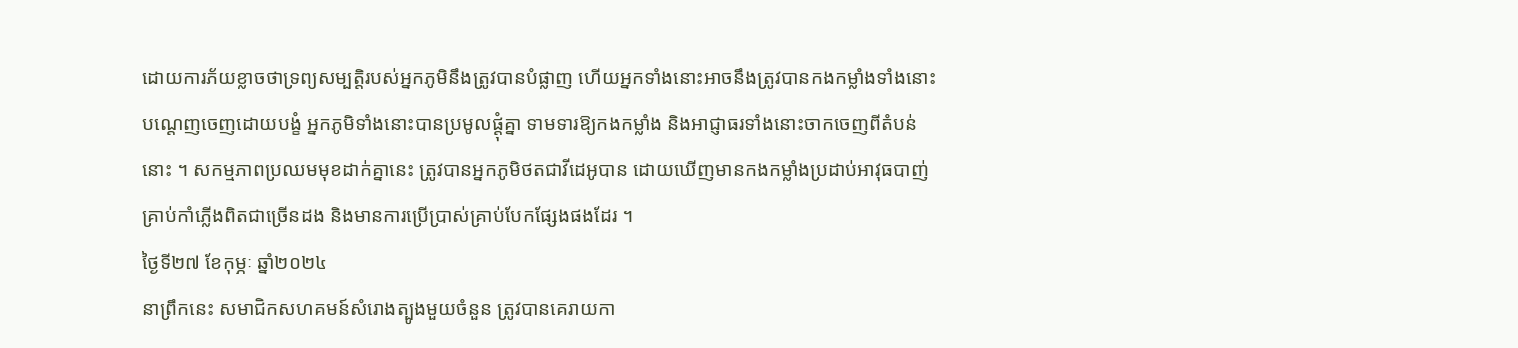ដោយការភ័យខ្លាចថាទ្រព្យសម្បត្តិរបស់អ្នកភូមិនឹងត្រូវបានបំផ្លាញ ហើយអ្នកទាំងនោះអាចនឹងត្រូវបានកងកម្លាំងទាំងនោះបណ្តេញចេញដោយបង្ខំ អ្នកភូមិទាំងនោះបានប្រមូលផ្តុំគ្នា ទាមទារឱ្យកងកម្លាំង និងអាជ្ញាធរទាំងនោះចាកចេញពីតំបន់នោះ ។ សកម្មភាពប្រឈមមុខដាក់គ្នានេះ ត្រូវបានអ្នកភូមិថតជាវីដេអូបាន ដោយឃើញមានកងកម្លាំងប្រដាប់អាវុធបាញ់គ្រាប់កាំភ្លើងពិតជាច្រើនដង និងមានការប្រើប្រាស់គ្រាប់បែកផ្សែងផងដែរ ។
ថ្ងៃទី២៧ ខែកុម្ភៈ ឆ្នាំ២០២៤
នាព្រឹកនេះ សមាជិកសហគមន៍សំរោងត្បូងមួយចំនួន ត្រូវបានគេរាយកា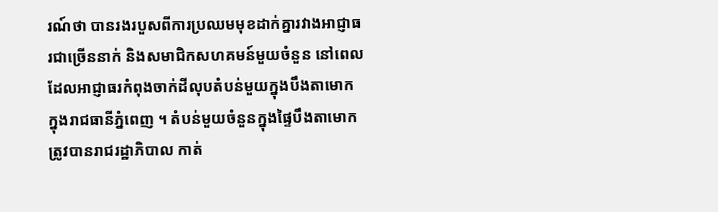រណ៍ថា បានរងរបួសពីការប្រឈមមុខដាក់គ្នារវាងអាជ្ញាធរជាច្រើននាក់ និងសមាជិកសហគមន៍មួយចំនួន នៅពេលដែលអាជ្ញាធរកំពុងចាក់ដីលុបតំបន់មួយក្នុងបឹងតាមោក ក្នុងរាជធានីភ្នំពេញ ។ តំបន់មួយចំនួនក្នុងផ្ទៃបឹងតាមោក ត្រូវបានរាជរដ្ឋាភិបាល កាត់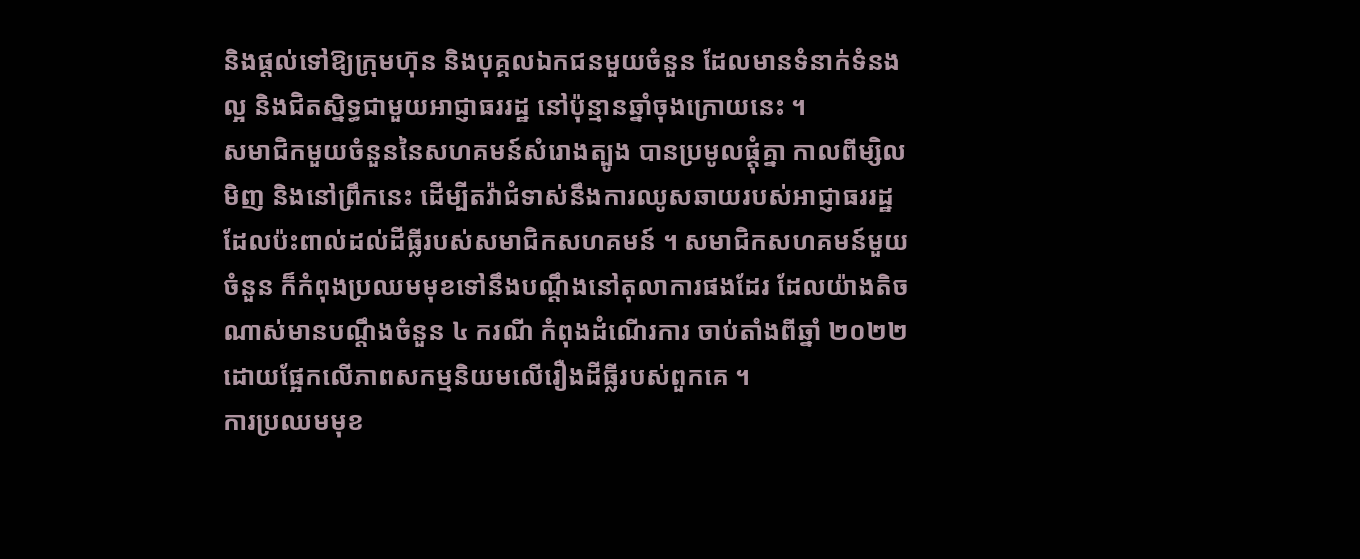និងផ្តល់ទៅឱ្យក្រុមហ៊ុន និងបុគ្គលឯកជនមួយចំនួន ដែលមានទំនាក់ទំនងល្អ និងជិតស្និទ្ធជាមួយអាជ្ញាធររដ្ឋ នៅប៉ុន្មានឆ្នាំចុងក្រោយនេះ ។
សមាជិកមួយចំនួននៃសហគមន៍សំរោងត្បូង បានប្រមូលផ្តុំគ្នា កាលពីម្សិលមិញ និងនៅព្រឹកនេះ ដើម្បីតវ៉ាជំទាស់នឹងការឈូសឆាយរបស់អាជ្ញាធររដ្ឋដែលប៉ះពាល់ដល់ដីធ្លីរបស់សមាជិកសហគមន៍ ។ សមាជិកសហគមន៍មួយចំនួន ក៏កំពុងប្រឈមមុខទៅនឹងបណ្តឹងនៅតុលាការផងដែរ ដែលយ៉ាងតិចណាស់មានបណ្តឹងចំនួន ៤ ករណី កំពុងដំណើរការ ចាប់តាំងពីឆ្នាំ ២០២២ ដោយផ្អែកលើភាពសកម្មនិយមលើរឿងដីធ្លីរបស់ពួកគេ ។
ការប្រឈមមុខ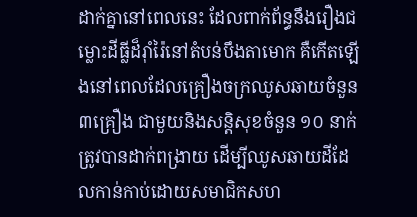ដាក់គ្នានៅពេលនេះ ដែលពាក់ព័ន្ធនឹងរឿងជម្លោះដីធ្លីដ៏រ៉ាំរ៉ៃនៅតំបន់បឹងតាមោក គឺកើតឡើងនៅពេលដែលគ្រឿងចក្រឈូសឆាយចំនួន ៣គ្រឿង ជាមួយនិងសន្តិសុខចំនួន ១០ នាក់ ត្រូវបានដាក់ពង្រាយ ដើម្បីឈូសឆាយដីដែលកាន់កាប់ដោយសមាជិកសហ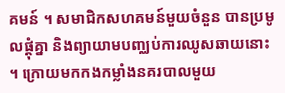គមន៍ ។ សមាជិកសហគមន៍មួយចំនួន បានប្រមូលផ្តុំគ្នា និងព្យាយាមបញ្ឈប់ការឈូសឆាយនោះ ។ ក្រោយមកកងកម្លាំងនគរបាលមួយ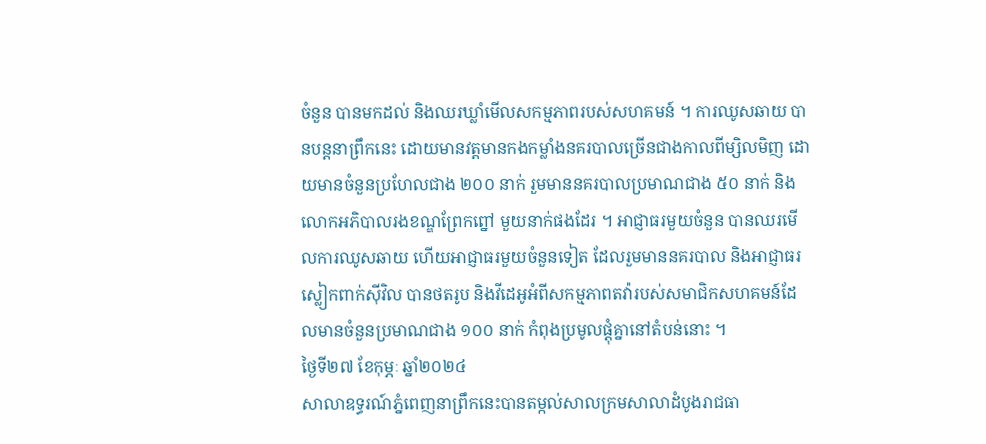ចំនួន បានមកដល់ និងឈរឃ្លាំមើលសកម្មភាពរបស់សហគមន៍ ។ ការឈូសឆាយ បានបន្តនាព្រឹកនេះ ដោយមានវត្តមានកងកម្លាំងនគរបាលច្រើនជាងកាលពីម្សិលមិញ ដោយមានចំនួនប្រហែលជាង ២០០ នាក់ រួមមាននគរបាលប្រមាណជាង ៥០ នាក់ និងលោកអភិបាលរងខណ្ឌព្រែកព្នៅ មួយនាក់ផងដែរ ។ អាជ្ញាធរមួយចំនួន បានឈរមើលការឈូសឆាយ ហើយអាជ្ញាធរមួយចំនួនទៀត ដែលរួមមាននគរបាល និងអាជ្ញាធរស្លៀកពាក់ស៊ីវិល បានថតរូប និងវីដេអូអំពីសកម្មភាពតវ៉ារបស់សមាជិកសហគមន៍ដែលមានចំនួនប្រមាណជាង ១០០ នាក់ កំពុងប្រមូលផ្តុំគ្នានៅតំបន់នោះ ។
ថ្ងៃទី២៧ ខែកុម្ភៈ ឆ្នាំ២០២៤
សាលាឧទ្ធរណ៍ភ្នំពេញនាព្រឹកនេះបានតម្កល់សាលក្រមសាលាដំបូងរាជធា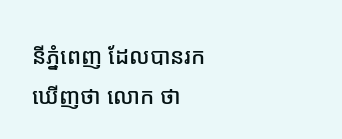នីភ្នំពេញ ដែលបានរកឃើញថា លោក ថា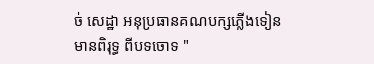ច់ សេដ្ឋា អនុប្រធានគណបក្សភ្លើងទៀន មានពិរុទ្ធ ពីបទចោទ "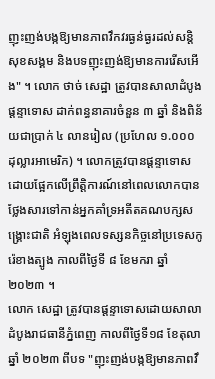ញុះញង់បង្កឱ្យមានភាពវឹកវរធ្ងន់ធ្ងរដល់សន្តិសុខសង្គម និងបទញុះញង់ឱ្យមានការរើសអើង" ។ លោក ថាច់ សេដ្ឋា ត្រូវបានសាលាដំបូងផ្តន្ទាទោស ដាក់ពន្ធនាគារចំនួន ៣ ឆ្នាំ និងពិន័យជាប្រាក់ ៤ លានរៀល (ប្រហែល ១.០០០ ដុល្លារអាមេរិក) ។ លោកត្រូវបានផ្តន្ទាទោស ដោយផ្អែកលើព្រឹត្តិការណ៍នៅពេលលោកបានថ្លែងសារទៅកាន់អ្នកគាំទ្រអតីតគណបក្សសង្គ្រោះជាតិ អំឡុងពេលទស្សនកិច្ចនៅប្រទេសកូរ៉េខាងត្បូង កាលពីថ្ងៃទី ៨ ខែមករា ឆ្នាំ២០២៣ ។
លោក សេដ្ឋា ត្រូវបានផ្តន្ទាទោសដោយសាលាដំបូងរាជធានីភ្នំពេញ កាលពីថ្ងៃទី១៨ ខែតុលា ឆ្នាំ ២០២៣ ពីបទ "ញុះញង់បង្កឱ្យមានភាពវឹ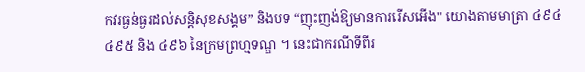កវរធ្ងន់ធ្ងរដល់សន្តិសុខសង្គម” និងបទ “ញុះញង់ឱ្យមានការរើសអើង" យោងតាមមាត្រា ៤៩៤ ៤៩៥ និង ៤៩៦ នៃក្រមព្រហ្មទណ្ឌ ។ នេះជាករណីទីពីរ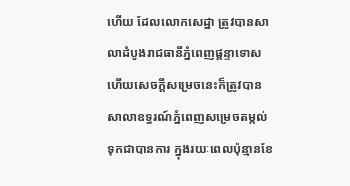ហើយ ដែលលោកសេដ្ឋា ត្រូវបានសាលាដំបូងរាជធានីភ្នំពេញផ្តន្ទាទោស ហើយសេចក្តីសម្រេចនេះក៏ត្រូវបានសាលាឧទ្ធរណ៍ភ្នំពេញសម្រេចតម្កល់ទុកជាបានការ ក្នុងរយៈពេលប៉ុន្មានខែ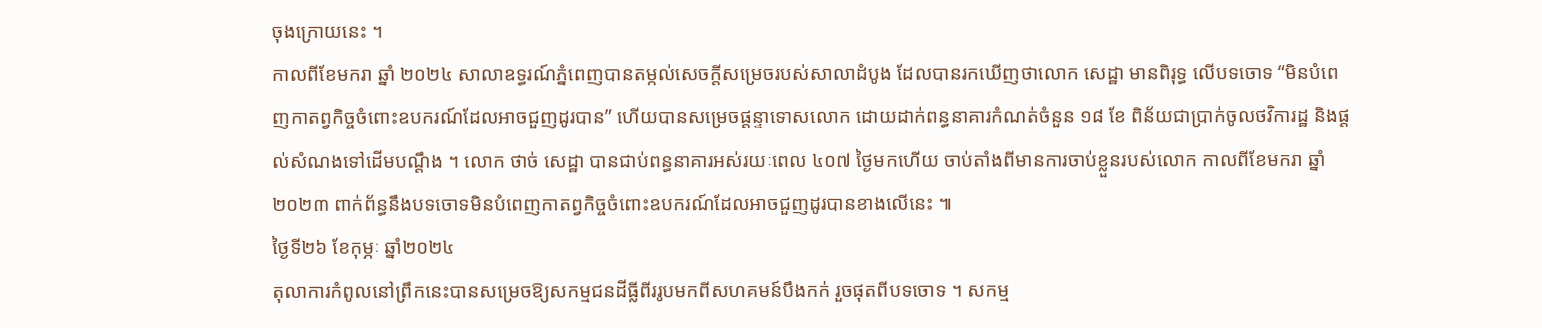ចុងក្រោយនេះ ។
កាលពីខែមករា ឆ្នាំ ២០២៤ សាលាឧទ្ធរណ៍ភ្នំពេញបានតម្កល់សេចក្តីសម្រេចរបស់សាលាដំបូង ដែលបានរកឃើញថាលោក សេដ្ឋា មានពិរុទ្ធ លើបទចោទ “មិនបំពេញកាតព្វកិច្ចចំពោះឧបករណ៍ដែលអាចជួញដូរបាន” ហើយបានសម្រេចផ្តន្ទាទោសលោក ដោយដាក់ពន្ធនាគារកំណត់ចំនួន ១៨ ខែ ពិន័យជាប្រាក់ចូលថវិការដ្ឋ និងផ្តល់សំណងទៅដើមបណ្តឹង ។ លោក ថាច់ សេដ្ឋា បានជាប់ពន្ធនាគារអស់រយៈពេល ៤០៧ ថ្ងៃមកហើយ ចាប់តាំងពីមានការចាប់ខ្លួនរបស់លោក កាលពីខែមករា ឆ្នាំ ២០២៣ ពាក់ព័ន្ធនឹងបទចោទមិនបំពេញកាតព្វកិច្ចចំពោះឧបករណ៍ដែលអាចជួញដូរបានខាងលើនេះ ៕
ថ្ងៃទី២៦ ខែកុម្ភៈ ឆ្នាំ២០២៤
តុលាការកំពូលនៅព្រឹកនេះបានសម្រេចឱ្យសកម្មជនដីធ្លីពីររូបមកពីសហគមន៍បឹងកក់ រួចផុតពីបទចោទ ។ សកម្ម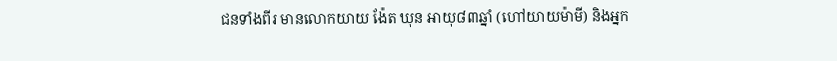ជនទាំងពីរ មានលោកយាយ ង៉ែត ឃុន អាយុ៨៣ឆ្នាំ (ហៅយាយម៉ាមី) និងអ្នក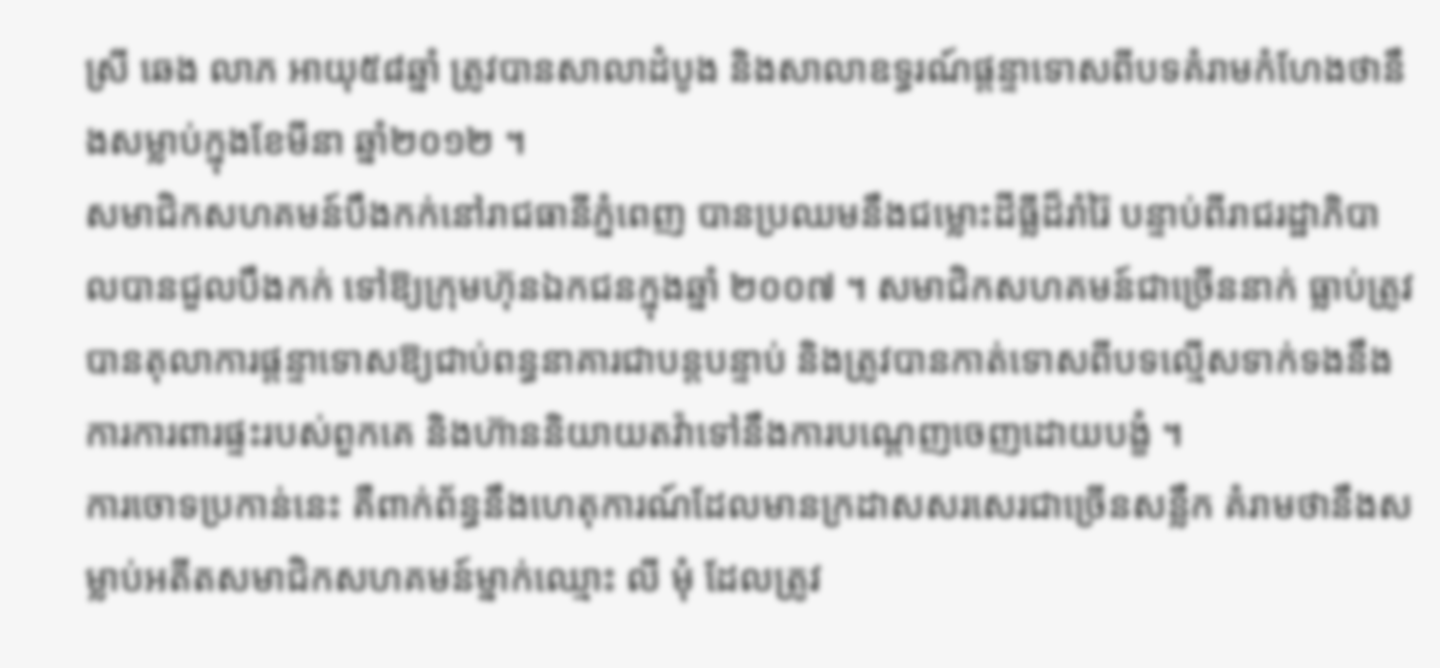ស្រី ឆេង លាភ អាយុ៥៨ឆ្នាំ ត្រូវបានសាលាដំបូង និងសាលាឧទ្ធរណ៍ផ្តន្ទាទោសពីបទគំរាមកំហែងថានឹងសម្លាប់ក្នុងខែមីនា ឆ្នាំ២០១២ ។
សមាជិកសហគមន៍បឹងកក់នៅរាជធានីភ្នំពេញ បានប្រឈមនឹងជម្លោះដីធ្លីដ៏រាំរ៉ៃ បន្ទាប់ពីរាជរដ្ឋាភិបាលបានជួលបឹងកក់ ទៅឱ្យក្រុមហ៊ុនឯកជនក្នុងឆ្នាំ ២០០៧ ។ សមាជិកសហគមន៍ជាច្រើននាក់ ធ្លាប់ត្រូវបានតុលាការផ្តន្ទាទោសឱ្យជាប់ពន្ធនាគារជាបន្តបន្ទាប់ និងត្រូវបានកាត់ទោសពីបទល្មើសទាក់ទងនឹងការការពារផ្ទះរបស់ពួកគេ និងហ៊ាននិយាយតវ៉ាទៅនឹងការបណ្ដេញចេញដោយបង្ខំ ។
ការចោទប្រកាន់នេះ គឺពាក់ព័ន្ធនឹងហេតុការណ៍ដែលមានក្រដាសសរសេរជាច្រើនសន្លឹក គំរាមថានឹងសម្លាប់អតីតសមាជិកសហគមន៍ម្នាក់ឈ្មោះ លី មុំ ដែលត្រូវ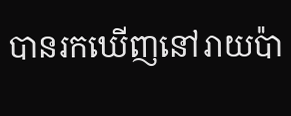បានរកឃើញនៅរាយប៉ា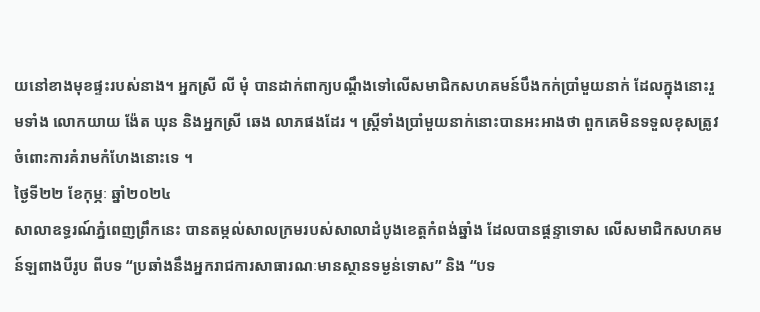យនៅខាងមុខផ្ទះរបស់នាង។ អ្នកស្រី លី មុំ បានដាក់ពាក្យបណ្ដឹងទៅលើសមាជិកសហគមន៍បឹងកក់ប្រាំមួយនាក់ ដែលក្នុងនោះរួមទាំង លោកយាយ ង៉ែត ឃុន និងអ្នកស្រី ឆេង លាភផងដែរ ។ ស្រ្ដីទាំងប្រាំមួយនាក់នោះបានអះអាងថា ពួកគេមិនទទួលខុសត្រូវចំពោះការគំរាមកំហែងនោះទេ ។
ថ្ងៃទី២២ ខែកុម្ភៈ ឆ្នាំ២០២៤
សាលាឧទ្ធរណ៍ភ្នំពេញព្រឹកនេះ បានតម្កល់សាលក្រមរបស់សាលាដំបូងខេត្តកំពង់ឆ្នាំង ដែលបានផ្តន្ទាទោស លើសមាជិកសហគមន៍ឡពាងបីរូប ពីបទ “ប្រឆាំងនឹងអ្នករាជការសាធារណៈមានស្ថានទម្ងន់ទោស” និង “បទ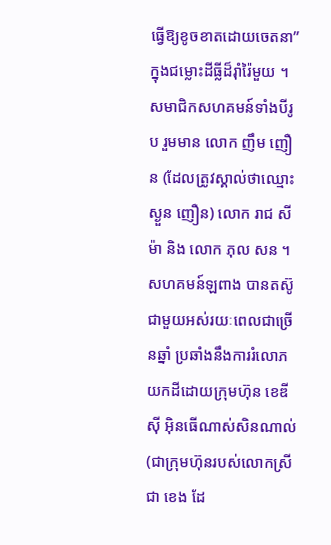ធ្វើឱ្យខូចខាតដោយចេតនា” ក្នុងជម្លោះដីធ្លីដ៏រ៉ាំរ៉ៃមួយ ។ សមាជិកសហគមន៍ទាំងបីរូប រួមមាន លោក ញឹម ញឿន (ដែលត្រូវស្គាល់ថាឈ្មោះ ស្ងួន ញឿន) លោក រាជ សីម៉ា និង លោក ភុល សន ។
សហគមន៍ឡពាង បានតស៊ូជាមួយអស់រយៈពេលជាច្រើនឆ្នាំ ប្រឆាំងនឹងការរំលោភយកដីដោយក្រុមហ៊ុន ខេឌីស៊ី អ៊ិនធើណាស់សិនណាល់ (ជាក្រុមហ៊ុនរបស់លោកស្រី ជា ខេង ដែ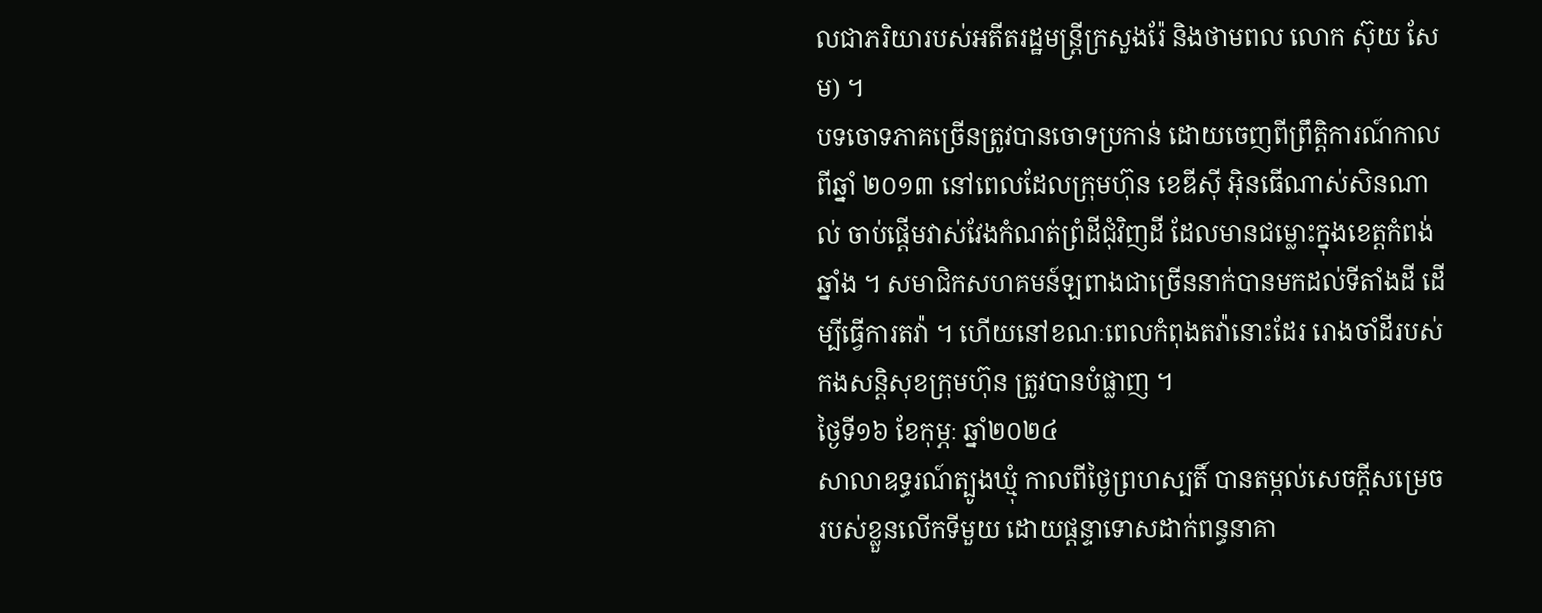លជាភរិយារបស់អតីតរដ្ឋមន្ត្រីក្រសួងរ៉ែ និងថាមពល លោក ស៊ុយ សែម) ។
បទចោទភាគច្រើនត្រូវបានចោទប្រកាន់ ដោយចេញពីព្រឹត្តិការណ៍កាលពីឆ្នាំ ២០១៣ នៅពេលដែលក្រុមហ៊ុន ខេឌីស៊ី អ៊ិនធើណាស់សិនណាល់ ចាប់ផ្តើមវាស់វែងកំណត់ព្រំដីជុំវិញដី ដែលមានជម្លោះក្នុងខេត្តកំពង់ឆ្នាំង ។ សមាជិកសហគមន៍ឡពាងជាច្រើននាក់បានមកដល់ទីតាំងដី ដើម្បីធ្វើការតវ៉ា ។ ហើយនៅខណៈពេលកំពុងតវ៉ានោះដែរ រោងចាំដីរបស់កងសន្តិសុខក្រុមហ៊ុន ត្រូវបានបំផ្លាញ ។
ថ្ងៃទី១៦ ខែកុម្ភៈ ឆ្នាំ២០២៤
សាលាឧទ្ធរណ៍ត្បូងឃ្មុំ កាលពីថ្ងៃព្រហស្បតិ៍ បានតម្កល់សេចក្តីសម្រេចរបស់ខ្លួនលើកទីមួយ ដោយផ្តន្ទាទោសដាក់ពន្ធនាគា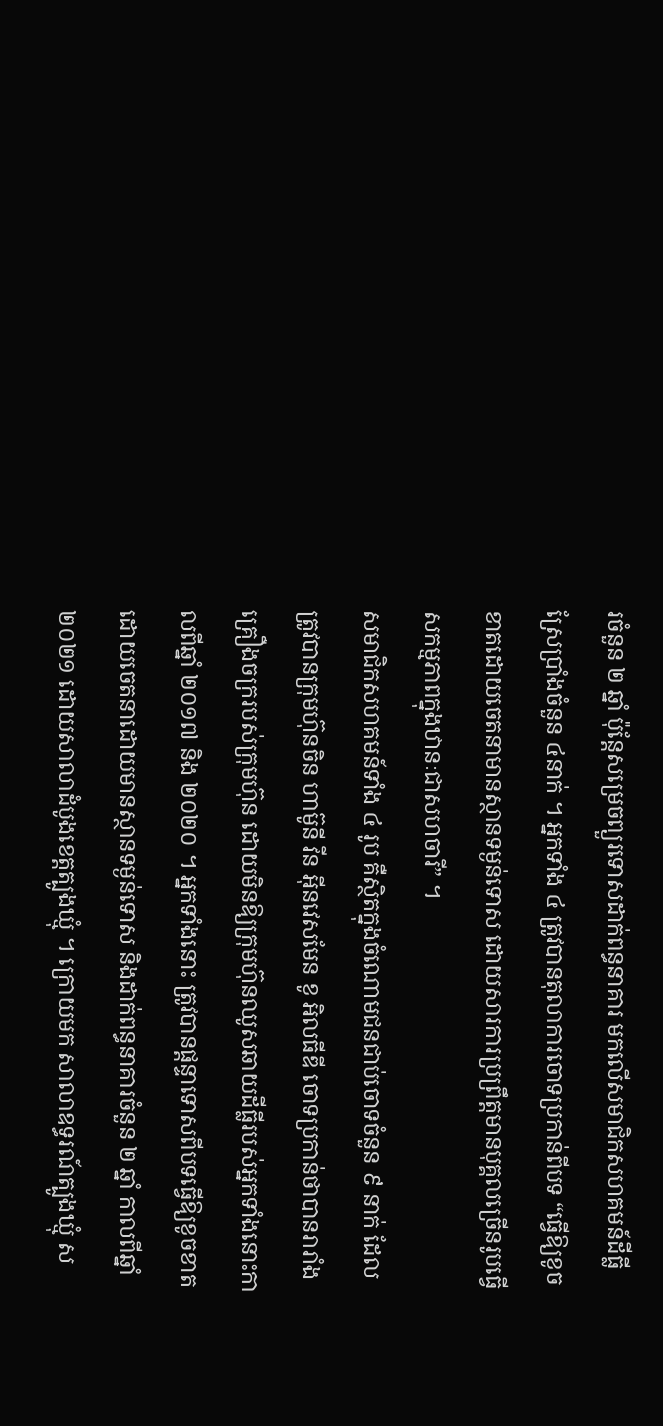រចំនួន ២ ឆ្នាំ ប៉ុន្តែសម្រេចព្យួរទោសដាក់ពន្ធនាគារ មកលើសមាជិកសហគមន៍ដីធ្លីស្រែប្រាំងចំនួន ៤នាក់ ។ អ្នកទាំង ៤ ត្រូវបានតុលាការចោទប្រកាន់ពីបទ “ធ្វើឱ្យខូចខាតដោយចេតនាមានស្ថានទម្ងន់ទោស ដោយសារការប្រព្រឹត្តមានបុគ្គលច្រើនរូបធ្វើសកម្មភាពក្នុងឋានៈជាសហចារី” ។
សមាជិកសហគមន៍ទាំង ៤ រូប គឺស្ថិតក្នុងចំណោមជនជាប់ចោទចំនួន ៩ នាក់ ដែលត្រូវបានក្រុមហ៊ុនចិន ហាម៊ូនី វីន អ៊ីនវេសមែន ខូ អិលធីឌី ចោទប្រកាន់ថាបានរារាំងគ្រឿងចក្ររបស់ក្រុមហ៊ុន ដោយមិនឱ្យក្រុមហ៊ុនឈូសឆាយដីធ្លីរបស់អ្នកទាំងនោះកាលពីឆ្នាំ ២០១៧ និង ២០២០ ។ អ្នកទាំងនោះ ត្រូវបានផ្តន្ទាទោសពីបទធ្វើឱ្យខូចខាតដោយចេតនាដោយមានស្ថានទម្ងន់ទោស និងដាក់ពន្ធនាគារចំនួន ២ ឆ្នាំ កាលពីឆ្នាំ ២០២១ ដោយសាលាដំបូងខេត្តត្បូងឃ្មុំ ។ ក្រោយមក សាលាឧទ្ធរណ៍ត្បូងឃ្មុំ ស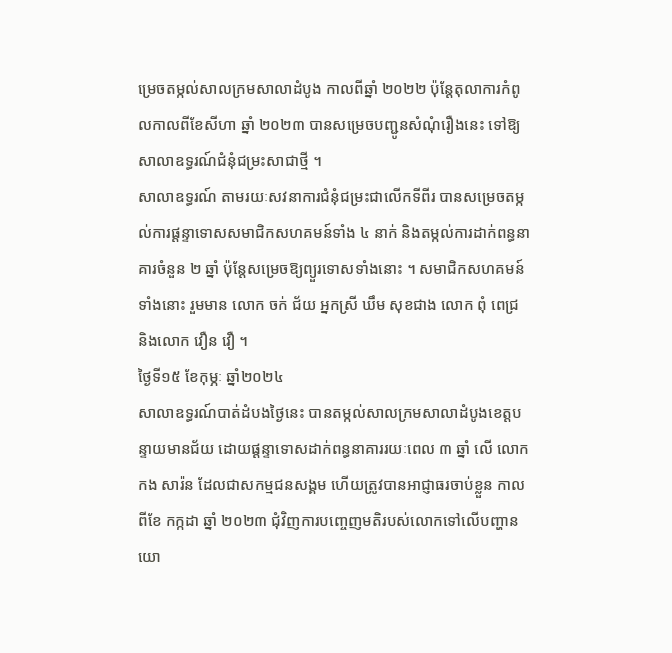ម្រេចតម្កល់សាលក្រមសាលាដំបូង កាលពីឆ្នាំ ២០២២ ប៉ុន្តែតុលាការកំពូលកាលពីខែសីហា ឆ្នាំ ២០២៣ បានសម្រេចបញ្ជូនសំណុំរឿងនេះ ទៅឱ្យសាលាឧទ្ធរណ៍ជំនុំជម្រះសាជាថ្មី ។
សាលាឧទ្ធរណ៍ តាមរយៈសវនាការជំនុំជម្រះជាលើកទីពីរ បានសម្រេចតម្កល់ការផ្តន្ទាទោសសមាជិកសហគមន៍ទាំង ៤ នាក់ និងតម្កល់ការដាក់ពន្ធនាគារចំនួន ២ ឆ្នាំ ប៉ុន្តែសម្រេចឱ្យព្យួរទោសទាំងនោះ ។ សមាជិកសហគមន៍ទាំងនោះ រួមមាន លោក ចក់ ជ័យ អ្នកស្រី ឃឹម សុខជាង លោក ពុំ ពេជ្រ និងលោក វឿន វឿ ។
ថ្ងៃទី១៥ ខែកុម្ភៈ ឆ្នាំ២០២៤
សាលាឧទ្ធរណ៍បាត់ដំបងថ្ងៃនេះ បានតម្កល់សាលក្រមសាលាដំបូងខេត្តបន្ទាយមានជ័យ ដោយផ្តន្ទាទោសដាក់ពន្ធនាគាររយៈពេល ៣ ឆ្នាំ លើ លោក កង សារ៉ន ដែលជាសកម្មជនសង្គម ហើយត្រូវបានអាជ្ញាធរចាប់ខ្លួន កាលពីខែ កក្កដា ឆ្នាំ ២០២៣ ជុំវិញការបញ្ចេញមតិរបស់លោកទៅលើបញ្ហានយោ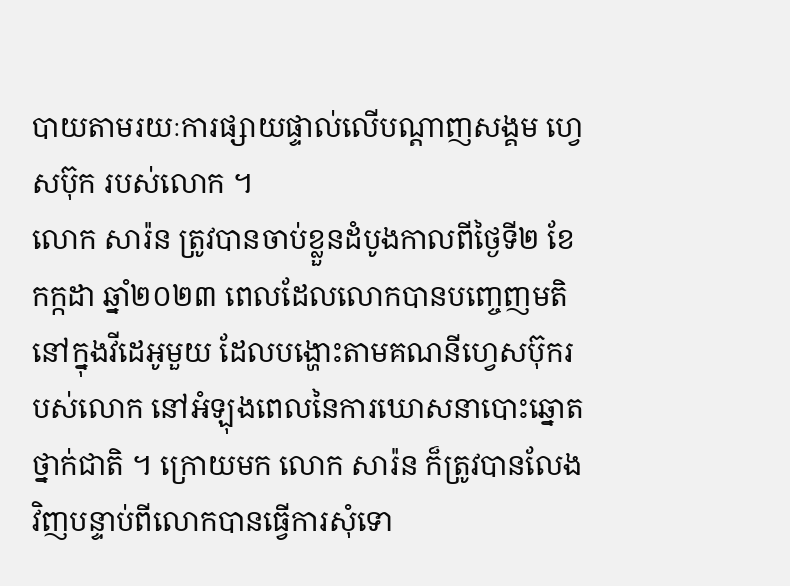បាយតាមរយៈការផ្សាយផ្ទាល់លើបណ្តាញសង្គម ហ្វេសប៊ុក របស់លោក ។
លោក សារ៉ន ត្រូវបានចាប់ខ្លួនដំបូងកាលពីថ្ងៃទី២ ខែកក្កដា ឆ្នាំ២០២៣ ពេលដែលលោកបានបញ្ចេញមតិនៅក្នុងវីដេអូមួយ ដែលបង្ហោះតាមគណនីហ្វេសប៊ុករបស់លោក នៅអំឡុងពេលនៃការឃោសនាបោះឆ្នោតថ្នាក់ជាតិ ។ ក្រោយមក លោក សារ៉ន ក៏ត្រូវបានលែងវិញបន្ទាប់ពីលោកបានធ្វើការសុំទោ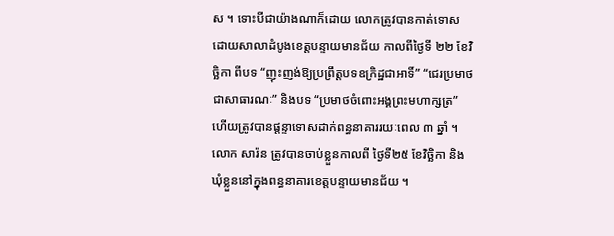ស ។ ទោះបីជាយ៉ាងណាក៏ដោយ លោកត្រូវបានកាត់ទោស ដោយសាលាដំបូងខេត្តបន្ទាយមានជ័យ កាលពីថ្ងៃទី ២២ ខែវិច្ឆិកា ពីបទ “ញុះញង់ឱ្យប្រព្រឹត្តបទឧក្រិដ្ឋជាអាទិ៍” “ជេរប្រមាថជាសាធារណៈ” និងបទ “ប្រមាថចំពោះអង្គព្រះមហាក្សត្រ” ហើយត្រូវបានផ្តន្ទាទោសដាក់ពន្ធនាគាររយៈពេល ៣ ឆ្នាំ ។ លោក សារ៉ន ត្រូវបានចាប់ខ្លួនកាលពី ថ្ងៃទី២៥ ខែវិច្ឆិកា និងឃុំខ្លួននៅក្នុងពន្ធនាគារខេត្តបន្ទាយមានជ័យ ។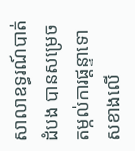សាលាឧទ្ធរណ៍បាត់ដំបង បានសម្រេចតម្កល់ការផ្តន្ទាទោសខាងលើ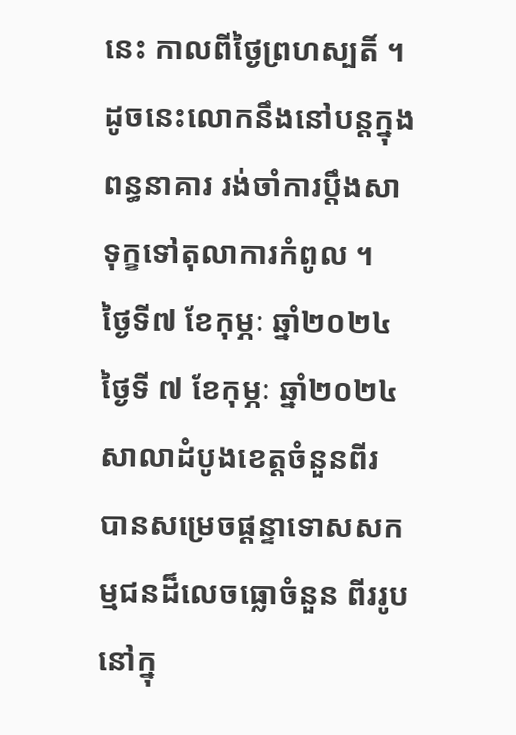នេះ កាលពីថ្ងៃព្រហស្បតិ៍ ។ ដូចនេះលោកនឹងនៅបន្តក្នុងពន្ធនាគារ រង់ចាំការប្តឹងសាទុក្ខទៅតុលាការកំពូល ។
ថ្ងៃទី៧ ខែកុម្ភៈ ឆ្នាំ២០២៤
ថ្ងៃទី ៧ ខែកុម្ភៈ ឆ្នាំ២០២៤ សាលាដំបូងខេត្តចំនួនពីរ បានសម្រេចផ្តន្ទាទោសសកម្មជនដ៏លេចធ្លោចំនួន ពីររូប នៅក្នុ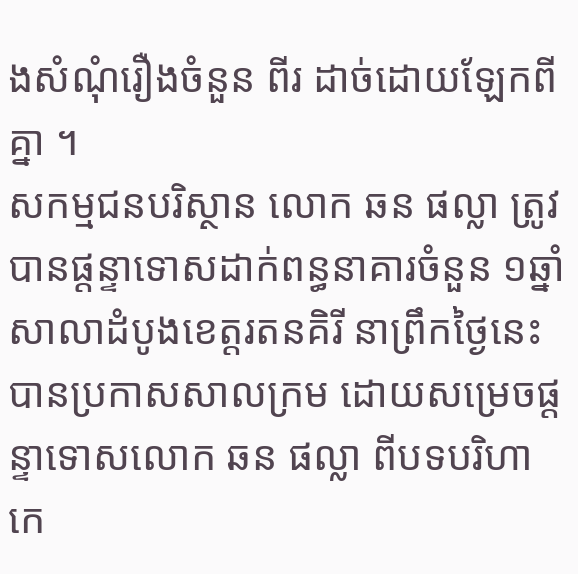ងសំណុំរឿងចំនួន ពីរ ដាច់ដោយឡែកពីគ្នា ។
សកម្មជនបរិស្ថាន លោក ឆន ផល្លា ត្រូវបានផ្តន្ទាទោសដាក់ពន្ធនាគារចំនួន ១ឆ្នាំ
សាលាដំបូងខេត្តរតនគិរី នាព្រឹកថ្ងៃនេះ បានប្រកាសសាលក្រម ដោយសម្រេចផ្តន្ទាទោសលោក ឆន ផល្លា ពីបទបរិហាកេ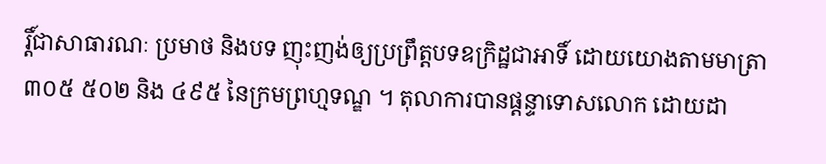រ្តិ៍ជាសាធារណៈ ប្រមាថ និងបទ ញុះញង់ឲ្យប្រព្រឹត្តបទឧក្រិដ្ឋជាអាទិ៍ ដោយយោងតាមមាត្រា ៣០៥ ៥០២ និង ៤៩៥ នៃក្រមព្រហ្មទណ្ឌ ។ តុលាការបានផ្តន្ទាទោសលោក ដោយដា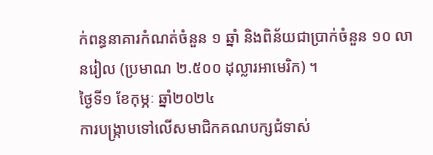ក់ពន្ធនាគារកំណត់ចំនួន ១ ឆ្នាំ និងពិន័យជាប្រាក់ចំនួន ១០ លានរៀល (ប្រមាណ ២.៥០០ ដុល្លារអាមេរិក) ។
ថ្ងៃទី១ ខែកុម្ភៈ ឆ្នាំ២០២៤
ការបង្រ្កាបទៅលើសមាជិកគណបក្សជំទាស់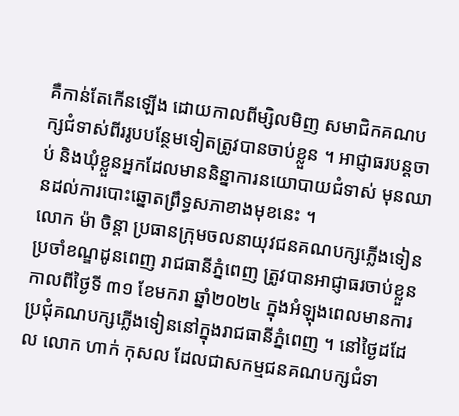គឺកាន់តែកើនឡើង ដោយកាលពីម្សិលមិញ សមាជិកគណបក្សជំទាស់ពីររូបបន្ថែមទៀតត្រូវបានចាប់ខ្លួន ។ អាជ្ញាធរបន្តចាប់ និងឃុំខ្លួនអ្នកដែលមាននិន្នាការនយោបាយជំទាស់ មុនឈានដល់ការបោះឆ្នោតព្រឹទ្ធសភាខាងមុខនេះ ។
លោក ម៉ា ចិន្តា ប្រធានក្រុមចលនាយុវជនគណបក្សភ្លើងទៀនប្រចាំខណ្ឌដូនពេញ រាជធានីភ្នំពេញ ត្រូវបានអាជ្ញាធរចាប់ខ្លួនកាលពីថ្ងៃទី ៣១ ខែមករា ឆ្នាំ២០២៤ ក្នុងអំឡុងពេលមានការប្រជុំគណបក្សភ្លើងទៀននៅក្នុងរាជធានីភ្នំពេញ ។ នៅថ្ងៃដដែល លោក ហាក់ កុសល ដែលជាសកម្មជនគណបក្សជំទា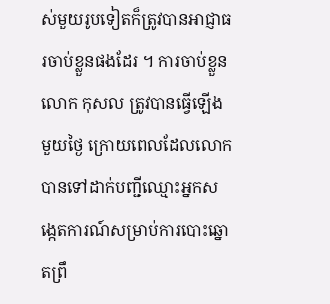ស់មួយរូបទៀតក៏ត្រូវបានអាជ្ញាធរចាប់ខ្លួនផងដែរ ។ ការចាប់ខ្លួនលោក កុសល ត្រូវបានធ្វើឡើងមួយថ្ងៃ ក្រោយពេលដែលលោកបានទៅដាក់បញ្ជីឈ្មោះអ្នកសង្កេតការណ៍សម្រាប់ការបោះឆ្នោតព្រឹ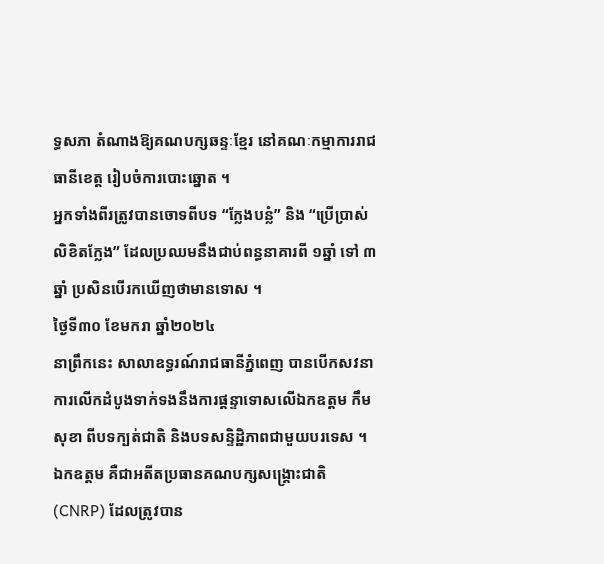ទ្ធសភា តំណាងឱ្យគណបក្សឆន្ទៈខ្មែរ នៅគណៈកម្មាការរាជធានីខេត្ត រៀបចំការបោះឆ្នោត ។
អ្នកទាំងពីរត្រូវបានចោទពីបទ “ក្លែងបន្លំ” និង “ប្រើប្រាស់លិខិតក្លែង” ដែលប្រឈមនឹងជាប់ពន្ធនាគារពី ១ឆ្នាំ ទៅ ៣ឆ្នាំ ប្រសិនបើរកឃើញថាមានទោស ។
ថ្ងៃទី៣០ ខែមករា ឆ្នាំ២០២៤
នាព្រឹកនេះ សាលាឧទ្ធរណ៍រាជធានីភ្នំពេញ បានបើកសវនាការលើកដំបូងទាក់ទងនឹងការផ្តន្ទាទោសលើឯកឧត្តម កឹម សុខា ពីបទក្បត់ជាតិ និងបទសន្ទិដ្ឋិភាពជាមួយបរទេស ។ ឯកឧត្តម គឺជាអតីតប្រធានគណបក្សសង្គ្រោះជាតិ (CNRP) ដែលត្រូវបាន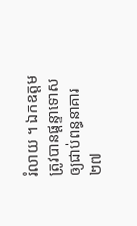រំលាយ ។ ឯកឧត្តមត្រូវបានផ្តន្ទាទោសឲ្យជាប់ពន្ធនាគារ ២៧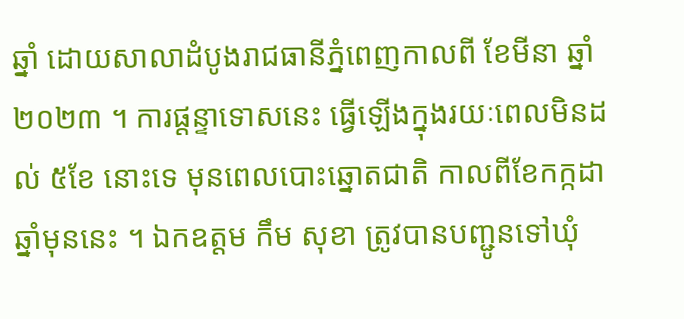ឆ្នាំ ដោយសាលាដំបូងរាជធានីភ្នំពេញកាលពី ខែមីនា ឆ្នាំ២០២៣ ។ ការផ្តន្ទាទោសនេះ ធ្វើឡើងក្នុងរយៈពេលមិនដល់ ៥ខែ នោះទេ មុនពេលបោះឆ្នោតជាតិ កាលពីខែកក្កដា ឆ្នាំមុននេះ ។ ឯកឧត្តម កឹម សុខា ត្រូវបានបញ្ជូនទៅឃុំ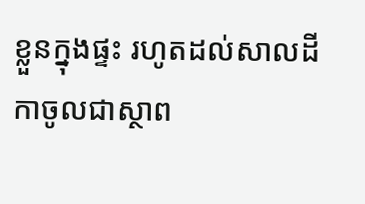ខ្លួនក្នុងផ្ទះ រហូតដល់សាលដីកាចូលជាស្ថាព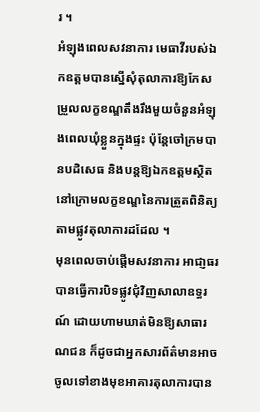រ ។
អំឡុងពេលសវនាការ មេធាវីរបស់ឯកឧត្តមបានស្នើសុំតុលាការឱ្យកែសម្រួលលក្ខខណ្ឌតឹងរឹងមួយចំនួនអំឡុងពេលឃុំខ្លួនក្នុងផ្ទះ ប៉ុន្តែចៅក្រមបានបដិសេធ និងបន្តឱ្យឯកឧត្តមស្ថិតនៅក្រោមលក្ខខណ្ឌនៃការត្រួតពិនិត្យតាមផ្លូវតុលាការដដែល ។
មុនពេលចាប់ផ្តើមសវនាការ អាជា្ញធរបានធ្វើការបិទផ្លូវជុំវិញសាលាឧទ្ធរណ៍ ដោយហាមឃាត់មិនឱ្យសាធារណជន ក៏ដូចជាអ្នកសារព័ត៌មានអាចចូលទៅខាងមុខអាគារតុលាការបាន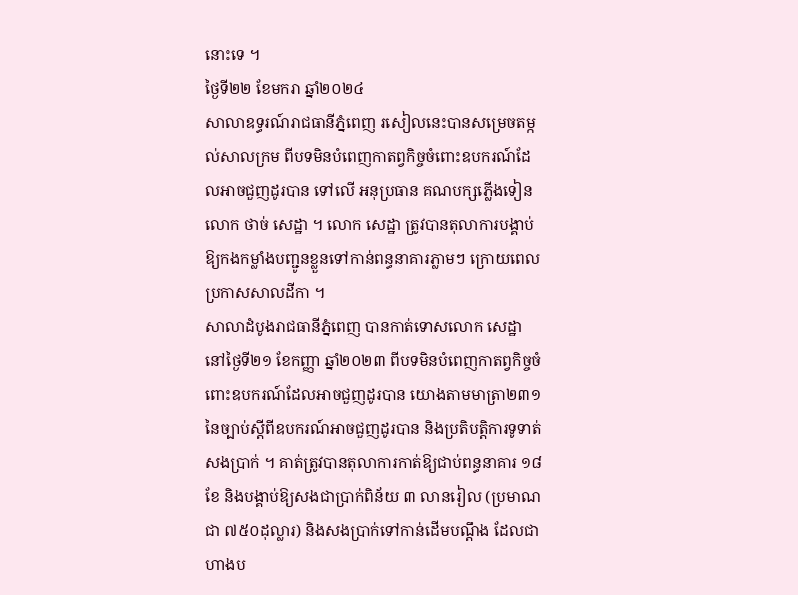នោះទេ ។
ថ្ងៃទី២២ ខែមករា ឆ្នាំ២០២៤
សាលាឧទ្ធរណ៍រាជធានីភ្នំពេញ រសៀលនេះបានសម្រេចតម្កល់សាលក្រម ពីបទមិនបំពេញកាតព្វកិច្ចចំពោះឧបករណ៍ដែលអាចជួញដូរបាន ទៅលើ អនុប្រធាន គណបក្សភ្លើងទៀន លោក ថាច់ សេដ្ឋា ។ លោក សេដ្ឋា ត្រូវបានតុលាការបង្គាប់ឱ្យកងកម្លាំងបញ្ជូនខ្លួនទៅកាន់ពន្ធនាគារភ្លាមៗ ក្រោយពេលប្រកាសសាលដីកា ។
សាលាដំបូងរាជធានីភ្នំពេញ បានកាត់ទោសលោក សេដ្ឋា នៅថ្ងៃទី២១ ខែកញ្ញា ឆ្នាំ២០២៣ ពីបទមិនបំពេញកាតព្វកិច្ចចំពោះឧបករណ៍ដែលអាចជួញដូរបាន យោងតាមមាត្រា២៣១ នៃច្បាប់ស្តីពីឧបករណ៍អាចជួញដូរបាន និងប្រតិបត្តិការទូទាត់សងប្រាក់ ។ គាត់ត្រូវបានតុលាការកាត់ឱ្យជាប់ពន្ធនាគារ ១៨ ខែ និងបង្គាប់ឱ្យសងជាប្រាក់ពិន័យ ៣ លានរៀល (ប្រមាណជា ៧៥០ដុល្លារ) និងសងប្រាក់ទៅកាន់ដើមបណ្តឹង ដែលជាហាងប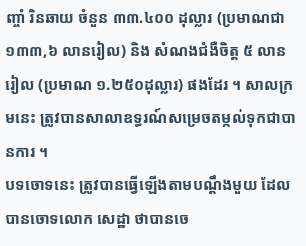ញ្ចាំ រិនឆាយ ចំនួន ៣៣.៤០០ ដុល្លារ (ប្រមាណជា ១៣៣,៦ លានរៀល) និង សំណងជំងឺចិត្ត ៥ លានរៀល (ប្រមាណ ១.២៥០ដុល្លារ) ផងដែរ ។ សាលក្រមនេះ ត្រូវបានសាលាឧទ្ធរណ៍សម្រេចតម្កល់ទុកជាបានការ ។
បទចោទនេះ ត្រូវបានធ្វើឡើងតាមបណ្តឹងមួយ ដែលបានចោទលោក សេដ្ឋា ថាបានចេ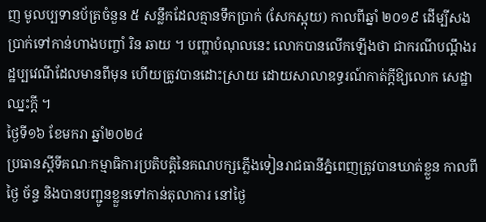ញ មូលប្បទានប័ត្រចំនួន ៥ សន្លឹកដែលគ្មានទឹកប្រាក់ (សែកស្អុយ) កាលពីឆ្នាំ ២០១៩ ដើម្បីសងប្រាក់ទៅកាន់ហាងបញ្ចាំ រិន ឆាយ ។ បញ្ហាបំណុលនេះ លោកបានលើកឡើងថា ជាករណីបណ្តឹងរដ្ឋប្បវេណីដែលមានពីមុន ហើយត្រូវបានដោះស្រាយ ដោយសាលាឧទ្ធរណ៍កាត់ក្តីឱ្យលោក សេដ្ឋា ឈ្នះក្តី ។
ថ្ងៃទី១៦ ខែមករា ឆ្នាំ២០២៤
ប្រធានស្តីទីគណៈកម្មាធិការប្រតិបត្តិនៃគណបក្សភ្លើងទៀនរាជធានីភ្នំពេញត្រូវបានឃាត់ខ្លួន កាលពីថ្ងៃ ច័ន្ទ និងបានបញ្ជូនខ្លួនទៅកាន់តុលាការ នៅថ្ងៃ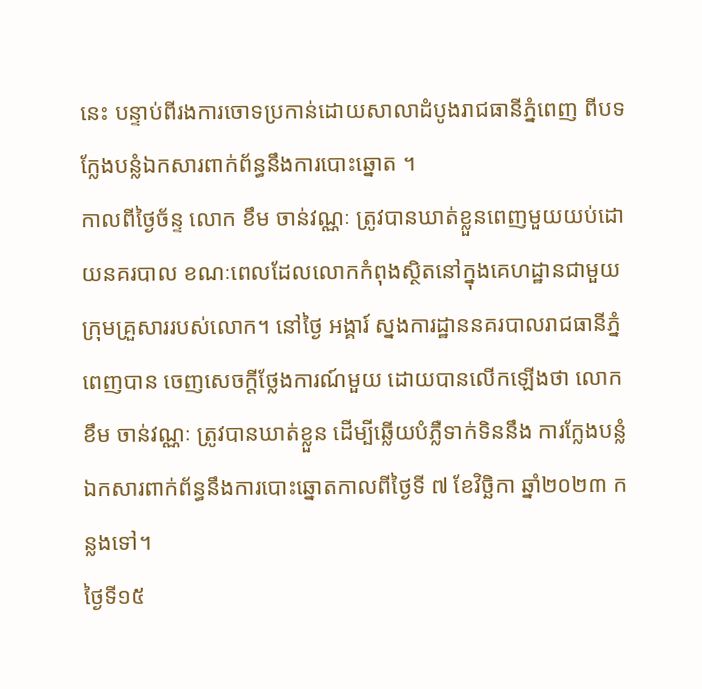នេះ បន្ទាប់ពីរងការចោទប្រកាន់ដោយសាលាដំបូងរាជធានីភ្នំពេញ ពីបទ ក្លែងបន្លំឯកសារពាក់ព័ន្ធនឹងការបោះឆ្នោត ។
កាលពីថ្ងៃច័ន្ទ លោក ខឹម ចាន់វណ្ណៈ ត្រូវបានឃាត់ខ្លួនពេញមួយយប់ដោយនគរបាល ខណៈពេលដែលលោកកំពុងស្ថិតនៅក្នុងគេហដ្ឋានជាមួយក្រុមគ្រួសាររបស់លោក។ នៅថ្ងៃ អង្គារ៍ ស្នងការដ្ឋាននគរបាលរាជធានីភ្នំពេញបាន ចេញសេចក្តីថ្លែងការណ៍មួយ ដោយបានលើកឡើងថា លោក ខឹម ចាន់វណ្ណៈ ត្រូវបានឃាត់ខ្លួន ដើម្បីឆ្លើយបំភ្លឺទាក់ទិននឹង ការក្លែងបន្លំឯកសារពាក់ព័ន្ធនឹងការបោះឆ្នោតកាលពីថ្ងៃទី ៧ ខែវិច្ឆិកា ឆ្នាំ២០២៣ កន្លងទៅ។
ថ្ងៃទី១៥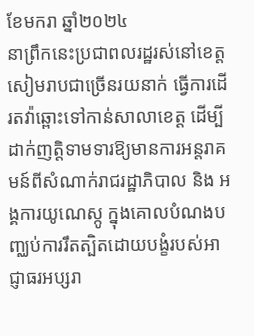ខែមករា ឆ្នាំ២០២៤
នាព្រឹកនេះប្រជាពលរដ្ឋរស់នៅខេត្តសៀមរាបជាច្រើនរយនាក់ ធ្វើការដើរតវ៉ាឆ្ពោះទៅកាន់សាលាខេត្ត ដើម្បីដាក់ញត្តិទាមទារឱ្យមានការអន្តរាគមន៍ពីសំណាក់រាជរដ្ឋាភិបាល និង អង្គការយូណេស្កូ ក្នុងគោលបំណងបញ្ឈប់ការរឹតត្បិតដោយបង្ខំរបស់អាជ្ញាធរអប្សរា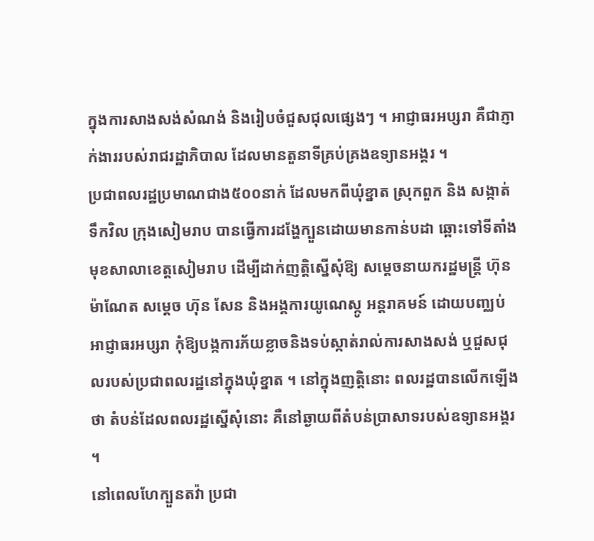ក្នុងការសាងសង់សំណង់ និងរៀបចំជួសជុលផ្សេងៗ ។ អាជ្ញាធរអប្សរា គឺជាភ្ញាក់ងាររបស់រាជរដ្ឋាភិបាល ដែលមានតួនាទីគ្រប់គ្រងឧទ្យានអង្គរ ។
ប្រជាពលរដ្ឋប្រមាណជាង៥០០នាក់ ដែលមកពីឃុំខ្នាត ស្រុកពួក និង សង្កាត់ទឹកវិល ក្រុងសៀមរាប បានធ្វើការដង្ហែក្បួនដោយមានកាន់បដា ឆ្ពោះទៅទីតាំងមុខសាលាខេត្តសៀមរាប ដើម្បីដាក់ញតិ្តស្នើសុំឱ្យ សម្តេចនាយករដ្ឋមន្ត្រី ហ៊ុន ម៉ាណែត សម្តេច ហ៊ុន សែន និងអង្គការយូណេស្កូ អន្តរាគមន៍ ដោយបញ្ឈប់អាជ្ញាធរអប្សរា កុំឱ្យបង្កការភ័យខ្លាចនិងទប់ស្កាត់រាល់ការសាងសង់ ឬជួសជុលរបស់ប្រជាពលរដ្ឋនៅក្នុងឃុំខ្នាត ។ នៅក្នុងញត្តិនោះ ពលរដ្ឋបានលើកឡើងថា តំបន់ដែលពលរដ្ឋស្នើសុំនោះ គឺនៅឆ្ងាយពីតំបន់ប្រាសាទរបស់ឧទ្យានអង្គរ ។
នៅពេលហែក្បួនតវ៉ា ប្រជា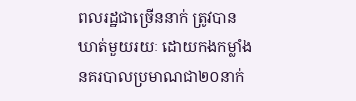ពលរដ្ឋជាច្រើននាក់ ត្រូវបានឃាត់មួយរយៈ ដោយកងកម្លាំងនគរបាលប្រមាណជា២០នាក់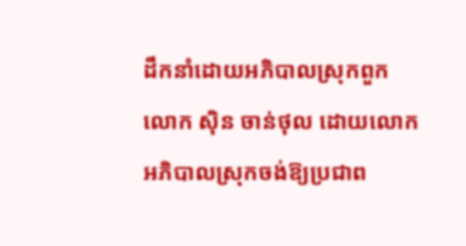ដឹកនាំដោយអភិបាលស្រុកពួក លោក ស៊ិន ចាន់ថុល ដោយលោកអភិបាលស្រុកចង់ឱ្យប្រជាព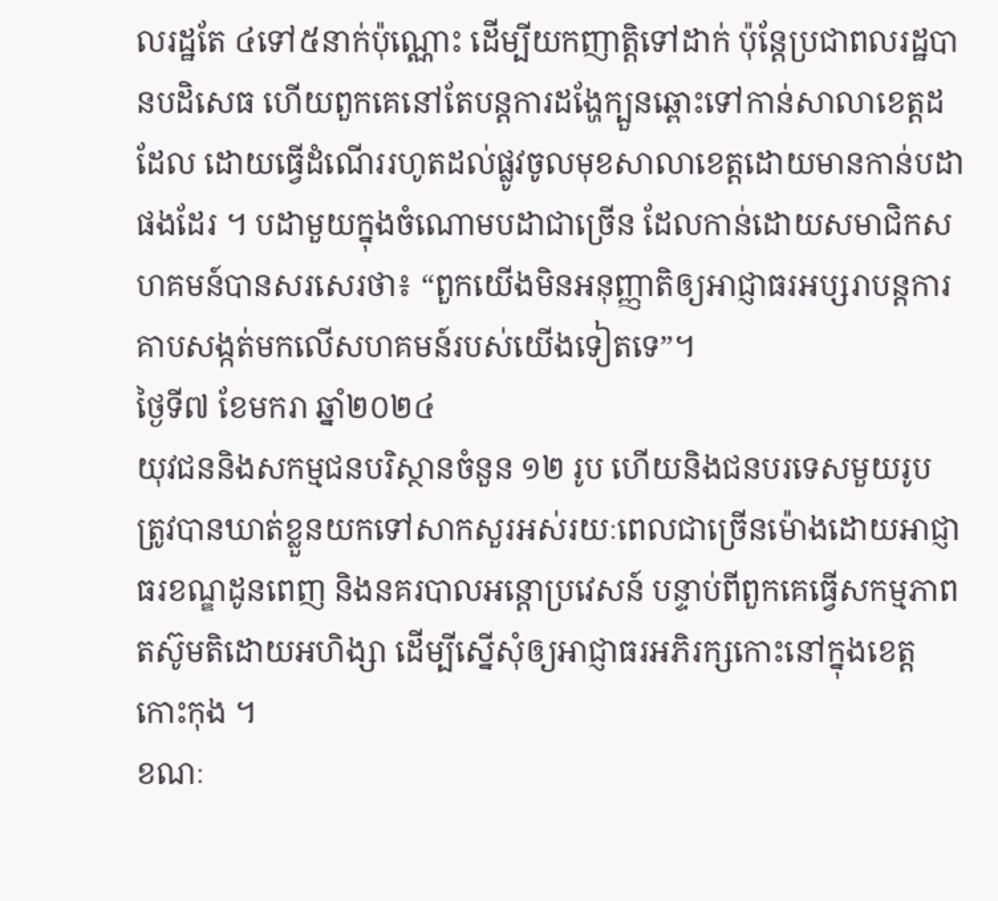លរដ្ឋតែ ៤ទៅ៥នាក់ប៉ុណ្ណោះ ដើម្បីយកញាត្តិទៅដាក់ ប៉ុន្តែប្រជាពលរដ្ឋបានបដិសេធ ហើយពួកគេនៅតែបន្តការដង្ហែក្បួនឆ្ពោះទៅកាន់សាលាខេត្តដដែល ដោយធ្វើដំណើររហូតដល់ផ្លូវចូលមុខសាលាខេត្តដោយមានកាន់បដាផងដែរ ។ បដាមួយក្នុងចំណោមបដាជាច្រើន ដែលកាន់ដោយសមាជិកសហគមន៍បានសរសេរថា៖ “ពួកយើងមិនអនុញ្ញាតិឲ្យអាជ្ញាធរអប្សរាបន្តការគាបសង្កត់មកលើសហគមន៍របស់យើងទៀតទេ”។
ថ្ងៃទី៧ ខែមករា ឆ្នាំ២០២៤
យុវជននិងសកម្មជនបរិស្ថានចំនួន ១២ រូប ហើយនិងជនបរទេសមួយរូប ត្រូវបានឃាត់ខ្លួនយកទៅសាកសួរអស់រយៈពេលជាច្រើនម៉ោងដោយអាជ្ញាធរខណ្ឌដូនពេញ និងនគរបាលអន្តោប្រវេសន៍ បន្ទាប់ពីពួកគេធ្វើសកម្មភាពតស៊ូមតិដោយអហិង្សា ដើម្បីស្នើសុំឲ្យអាជ្ញាធរអភិរក្សកោះនៅក្នុងខេត្តកោះកុង ។
ខណៈ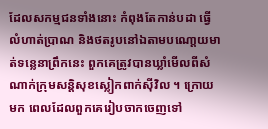ដែលសកម្មជនទាំងនោះ កំពុងតែកាន់បដា ធ្វើលំហាត់ប្រាណ និងថតរូបនៅឯតាមបណោ្តយមាត់ទន្លេនាព្រឹកនេះ ពួកគេត្រូវបានឃ្លាំមើលពីសំណាក់ក្រុមសន្តិសុខស្លៀកពាក់ស៊ីវិល ។ ក្រោយមក ពេលដែលពួកគេរៀបចាកចេញទៅ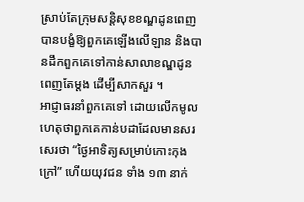ស្រាប់តែក្រុមសន្តិសុខខណ្ឌដូនពេញបានបង្ខំឱ្យពួកគេឡើងលើឡាន និងបានដឹកពួកគេទៅកាន់សាលាខណ្ឌដូនពេញតែម្តង ដើម្បីសាកសួរ ។
អាជ្ញាធរនាំពួកគេទៅ ដោយលើកមូលហេតុថាពួកគេកាន់បដាដែលមានសរសេរថា “ថ្ងៃអាទិត្យសម្រាប់កោះកុងក្រៅ” ហើយយុវជន ទាំង ១៣ នាក់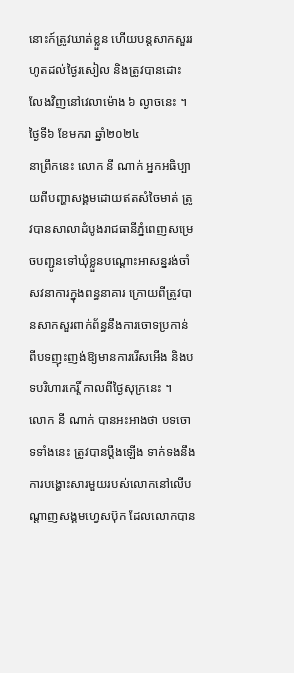នោះក៍ត្រូវឃាត់ខ្លួន ហើយបន្តសាកសួររហូតដល់ថ្ងៃរសៀល និងត្រូវបានដោះលែងវិញនៅវេលាម៉ោង ៦ ល្ងាចនេះ ។
ថ្ងៃទី៦ ខែមករា ឆ្នាំ២០២៤
នាព្រឹកនេះ លោក នី ណាក់ អ្នកអធិប្បាយពីបញ្ហាសង្គមដោយឥតសំចៃមាត់ ត្រូវបានសាលាដំបូងរាជធានីភ្នំពេញសម្រេចបញ្ជូនទៅឃុំខ្លួនបណ្ដោះអាសន្នរង់ចាំសវនាការក្នុងពន្ធនាគារ ក្រោយពីត្រូវបានសាកសួរពាក់ព័ន្ធនឹងការចោទប្រកាន់ពីបទញុះញង់ឱ្យមានការរើសអើង និងបទបរិហារកេរ្តិ៍ កាលពីថ្ងៃសុក្រនេះ ។
លោក នី ណាក់ បានអះអាងថា បទចោទទាំងនេះ ត្រូវបានប្ដឹងឡើង ទាក់ទងនឹងការបង្ហោះសារមួយរបស់លោកនៅលើបណ្ដាញសង្គមហ្វេសប៊ុក ដែលលោកបាន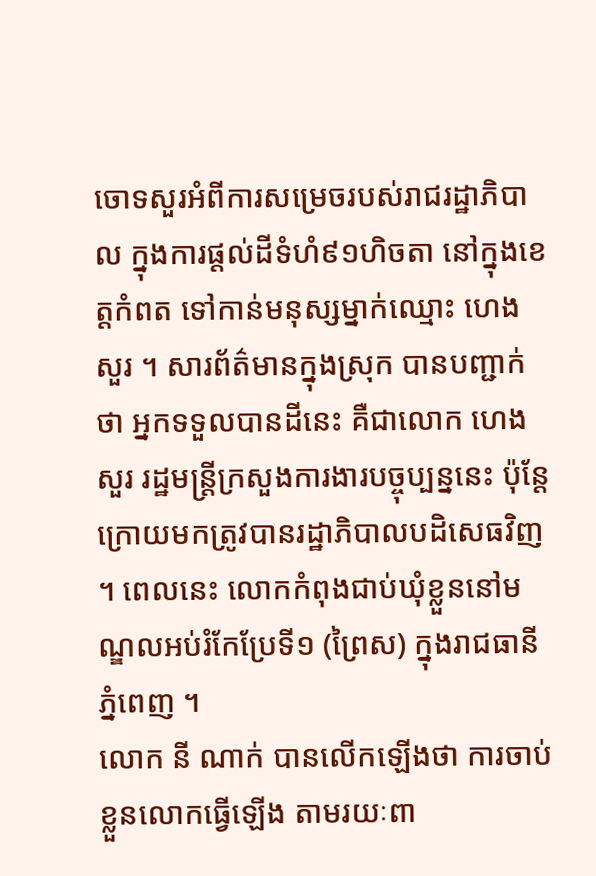ចោទសួរអំពីការសម្រេចរបស់រាជរដ្ឋាភិបាល ក្នុងការផ្ដល់ដីទំហំ៩១ហិចតា នៅក្នុងខេត្តកំពត ទៅកាន់មនុស្សម្នាក់ឈ្មោះ ហេង សួរ ។ សារព័ត៌មានក្នុងស្រុក បានបញ្ជាក់ថា អ្នកទទួលបានដីនេះ គឺជាលោក ហេង សួរ រដ្ឋមន្ត្រីក្រសួងការងារបច្ចុប្បន្ននេះ ប៉ុន្តែក្រោយមកត្រូវបានរដ្ឋាភិបាលបដិសេធវិញ ។ ពេលនេះ លោកកំពុងជាប់ឃុំខ្លួននៅមណ្ឌលអប់រំកែប្រែទី១ (ព្រៃស) ក្នុងរាជធានីភ្នំពេញ ។
លោក នី ណាក់ បានលើកឡើងថា ការចាប់ខ្លួនលោកធ្វើឡើង តាមរយៈពា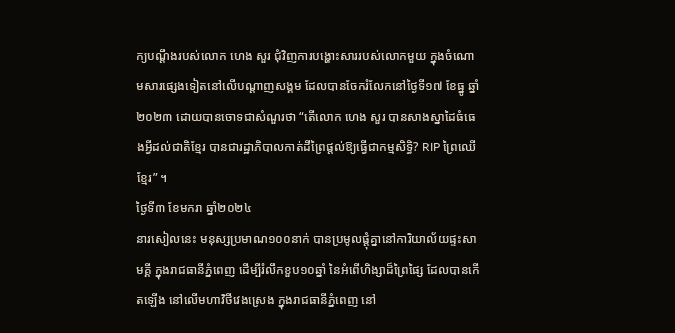ក្យបណ្ដឹងរបស់លោក ហេង សួរ ជុំវិញការបង្ហោះសាររបស់លោកមួយ ក្នុងចំណោមសារផ្សេងទៀតនៅលើបណ្ដាញសង្គម ដែលបានចែករំលែកនៅថ្ងៃទី១៧ ខែធ្នូ ឆ្នាំ២០២៣ ដោយបានចោទជាសំណួរថា “តើលោក ហេង សួរ បានសាងស្នាដៃធំធេងអ្វីដល់ជាតិខ្មែរ បានជារដ្ឋាភិបាលកាត់ដីព្រៃផ្ដល់ឱ្យធ្វើជាកម្មសិទ្ធិ? RIP ព្រៃឈើខ្មែរ” ។
ថ្ងៃទី៣ ខែមករា ឆ្នាំ២០២៤
នារសៀលនេះ មនុស្សប្រមាណ១០០នាក់ បានប្រមូលផ្តុំគ្នានៅការិយាល័យផ្ទះសាមគ្គី ក្នុងរាជធានីភ្នំពេញ ដើម្បីរំលឹកខួប១០ឆ្នាំ នៃអំពើហិង្សាដ៏ព្រៃផ្សៃ ដែលបានកើតឡើង នៅលើមហាវិថីវេងស្រេង ក្នុងរាជធានីភ្នំពេញ នៅ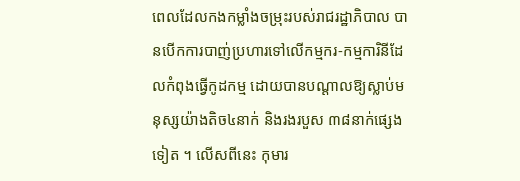ពេលដែលកងកម្លាំងចម្រុះរបស់រាជរដ្ឋាភិបាល បានបើកការបាញ់ប្រហារទៅលើកម្មករ-កម្មការិនីដែលកំពុងធ្វើកូដកម្ម ដោយបានបណ្ដាលឱ្យស្លាប់មនុស្សយ៉ាងតិច៤នាក់ និងរងរបួស ៣៨នាក់ផ្សេងទៀត ។ លើសពីនេះ កុមារ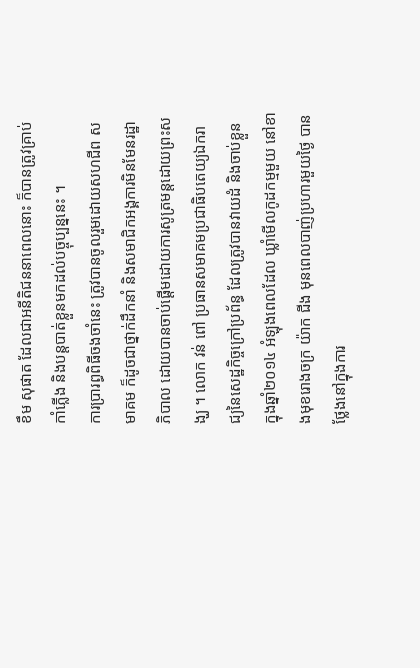ខឹម សុផាត ដែលជាអនីតិជននាពេលនោះ ក៏បានត្រូវគ្រាប់កាំភ្លើង និងបន្តបាត់ខ្លួនមកដល់បច្ចុប្បន្ននេះ ។
ការប្រារព្ធពិធីចងចាំនេះ ត្រូវបានចូលរួមដោយសហជីព សមាគម ក៏ដូចជាថ្នាក់ដឹកនាំ និងសមាជិកអង្គការមិនមែនរដ្ឋាភិបាល ដោយបានចាប់ផ្ដើមដោយការសូត្រមន្តដោយព្រះសង្ឃ ។ លោក វន់ ពៅ ប្រធានសមាគមប្រជាធិបតេយ្យឯករាជ្យនៃសេដ្ឋកិច្ចក្រៅប្រព័ន្ធ ដែលត្រូវបានវាយដំ និងចាប់ខ្លួន ក្នុងឆ្នាំ២០១៤ អំឡុងពេលដែល ឃ្លាំមើលកូដកម្មមួយ នៅខាងមុខរោងចក្រ យ៉ាក ជីង មុនពេលបាញ់ប្រហារមួយថ្ងៃ បានថ្លែងនៅក្នុងការ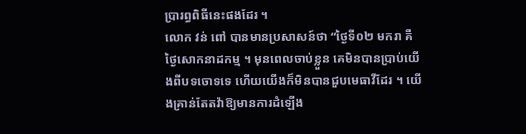ប្រារព្ធពិធីនេះផងដែរ ។
លោក វន់ ពៅ បានមានប្រសាសន៍ថា “ថ្ងៃទី០២ មករា គឺថ្ងៃសោកនាដកម្ម ។ មុនពេលចាប់ខ្លួន គេមិនបានប្រាប់យើងពីបទចោទទេ ហើយយើងក៏មិនបានជួបមេធាវីដែរ ។ យើងគ្រាន់តែតវ៉ាឱ្យមានការដំឡើង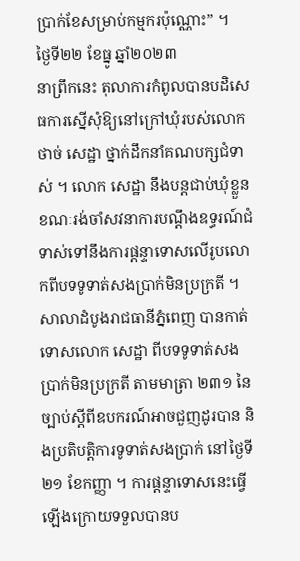ប្រាក់ខែសម្រាប់កម្មករប៉ុណ្ណោះ” ។
ថ្ងៃទី២២ ខែធ្នូ ឆ្នាំ២០២៣
នាព្រឹកនេះ តុលាការកំពូលបានបដិសេធការស្នើសុំឱ្យនៅក្រៅឃុំរបស់លោក ថាច់ សេដ្ឋា ថ្នាក់ដឹកនាំគណបក្សជំទាស់ ។ លោក សេដ្ឋា នឹងបន្តជាប់ឃុំខ្លួន ខណៈរង់ចាំសវនាការបណ្តឹងឧទ្ធរណ៍ជំទាស់ទៅនឹងការផ្តន្ទាទោសលើរូបលោកពីបទទូទាត់សងប្រាក់មិនប្រក្រតី ។
សាលាដំបូងរាជធានីភ្នំពេញ បានកាត់ទោសលោក សេដ្ឋា ពីបទទូទាត់សងប្រាក់មិនប្រក្រតី តាមមាត្រា ២៣១ នៃច្បាប់ស្តីពីឧបករណ៍អាចជួញដូរបាន និងប្រតិបត្តិការទូទាត់សងប្រាក់ នៅថ្ងៃទី២១ ខែកញ្ញា ។ ការផ្តន្ទាទោសនេះធ្វើឡើងក្រោយទទួលបានប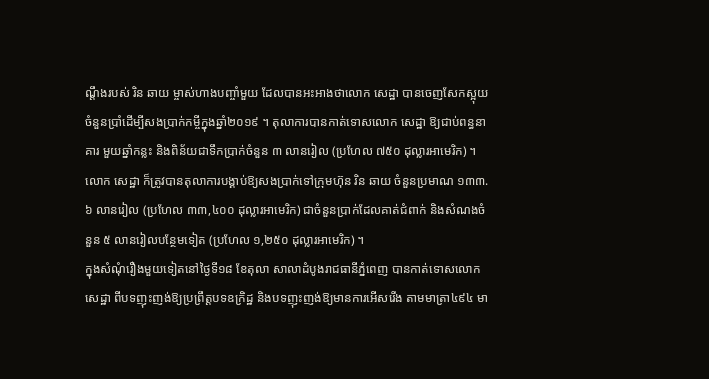ណ្តឹងរបស់ រិន ឆាយ ម្ចាស់ហាងបញ្ចាំមួយ ដែលបានអះអាងថាលោក សេដ្ឋា បានចេញសែកស្អុយចំនួនប្រាំដើម្បីសងប្រាក់កម្ចីក្នុងឆ្នាំ២០១៩ ។ តុលាការបានកាត់ទោសលោក សេដ្ឋា ឱ្យជាប់ពន្ធនាគារ មួយឆ្នាំកន្លះ និងពិន័យជាទឹកប្រាក់ចំនួន ៣ លានរៀល (ប្រហែល ៧៥០ ដុល្លារអាមេរិក) ។ លោក សេដ្ឋា ក៏ត្រូវបានតុលាការបង្គាប់ឱ្យសងប្រាក់ទៅក្រុមហ៊ុន រិន ឆាយ ចំនួនប្រមាណ ១៣៣.៦ លានរៀល (ប្រហែល ៣៣,៤០០ ដុល្លារអាមេរិក) ជាចំនួនប្រាក់ដែលគាត់ជំពាក់ និងសំណងចំនួន ៥ លានរៀលបន្ថែមទៀត (ប្រហែល ១,២៥០ ដុល្លារអាមេរិក) ។
ក្នុងសំណុំរឿងមួយទៀតនៅថ្ងៃទី១៨ ខែតុលា សាលាដំបូងរាជធានីភ្នំពេញ បានកាត់ទោសលោក សេដ្ឋា ពីបទញុះញង់ឱ្យប្រព្រឹត្តបទឧក្រិដ្ឋ និងបទញុះញង់ឱ្យមានការអើសរើង តាមមាត្រា៤៩៤ មា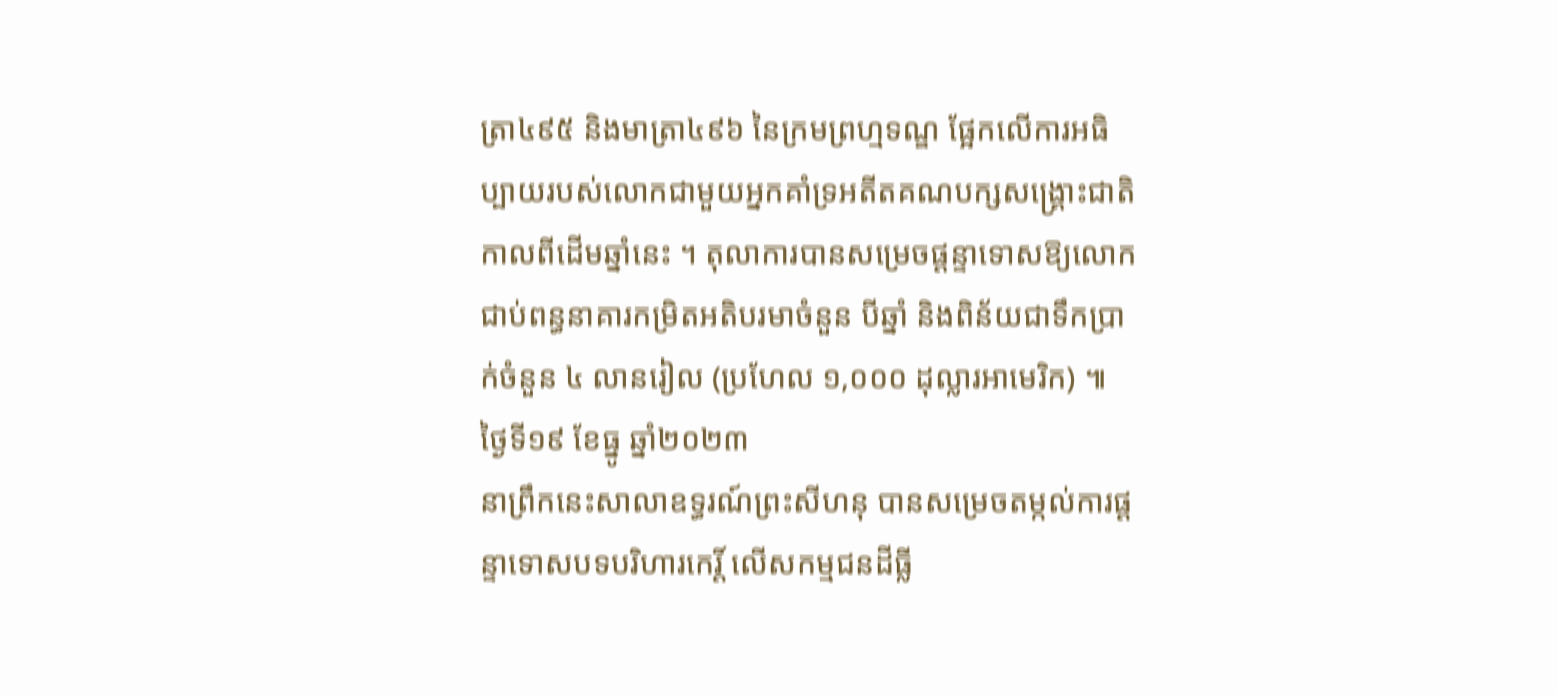ត្រា៤៩៥ និងមាត្រា៤៩៦ នៃក្រមព្រហ្មទណ្ឌ ផ្អែកលើការអធិប្បាយរបស់លោកជាមួយអ្នកគាំទ្រអតីតគណបក្សសង្គ្រោះជាតិកាលពីដើមឆ្នាំនេះ ។ តុលាការបានសម្រេចផ្តន្ទាទោសឱ្យលោកជាប់ពន្ធនាគារកម្រិតអតិបរមាចំនួន បីឆ្នាំ និងពិន័យជាទឹកប្រាក់ចំនួន ៤ លានរៀល (ប្រហែល ១,០០០ ដុល្លារអាមេរិក) ៕
ថ្ងៃទី១៩ ខែធ្នូ ឆ្នាំ២០២៣
នាព្រឹកនេះសាលាឧទ្ធរណ៍ព្រះសីហនុ បានសម្រេចតម្កល់ការផ្តន្ទាទោសបទបរិហារកេរិ៍្ត លើសកម្មជនដីធ្លី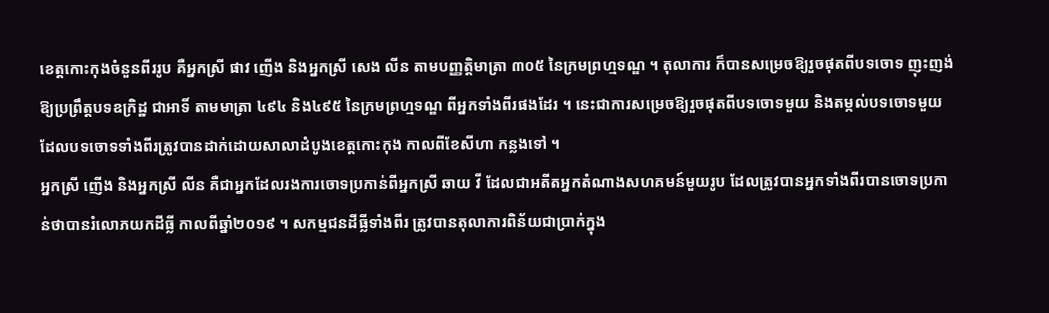ខេត្តកោះកុងចំនួនពីររូប គឺអ្នកស្រី ផាវ ញើង និងអ្នកស្រី សេង លីន តាមបញ្ញត្តិមាត្រា ៣០៥ នៃក្រមព្រហ្មទណ្ឌ ។ តុលាការ ក៏បានសម្រេចឱ្យរួចផុតពីបទចោទ ញុះញង់ឱ្យប្រព្រឹត្តបទឧក្រិដ្ឋ ជាអាទិ៍ តាមមាត្រា ៤៩៤ និង៤៩៥ នៃក្រមព្រហ្មទណ្ឌ ពីអ្នកទាំងពីរផងដែរ ។ នេះជាការសម្រេចឱ្យរួចផុតពីបទចោទមួយ និងតម្កល់បទចោទមួយដែលបទចោទទាំងពីរត្រូវបានដាក់ដោយសាលាដំបូងខេត្តកោះកុង កាលពីខែសីហា កន្លងទៅ ។
អ្នកស្រី ញើង និងអ្នកស្រី លីន គឺជាអ្នកដែលរងការចោទប្រកាន់ពីអ្នកស្រី ឆាយ វី ដែលជាអតីតអ្នកតំណាងសហគមន៍មួយរូប ដែលត្រូវបានអ្នកទាំងពីរបានចោទប្រកាន់ថាបានរំលោភយកដីធ្លី កាលពីឆ្នាំ២០១៩ ។ សកម្មជនដីធ្លីទាំងពីរ ត្រូវបានតុលាការពិន័យជាប្រាក់ក្នុង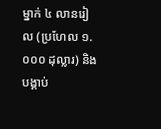ម្នាក់ ៤ លានរៀល (ប្រហែល ១.០០០ ដុល្លារ) និងបង្គាប់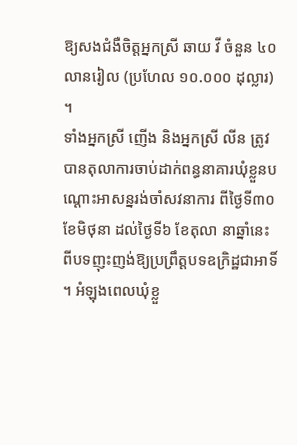ឱ្យសងជំងឺចិត្តអ្នកស្រី ឆាយ វី ចំនួន ៤០ លានរៀល (ប្រហែល ១០.០០០ ដុល្លារ) ។
ទាំងអ្នកស្រី ញើង និងអ្នកស្រី លីន ត្រូវបានតុលាការចាប់ដាក់ពន្ធនាគារឃុំខ្លួនបណ្តោះអាសន្នរង់ចាំសវនាការ ពីថ្ងៃទី៣០ ខែមិថុនា ដល់ថ្ងៃទី៦ ខែតុលា នាឆ្នាំនេះ ពីបទញុះញង់ឱ្យប្រព្រឹត្តបទឧក្រិដ្ឋជាអាទិ៍ ។ អំឡុងពេលឃុំខ្លួ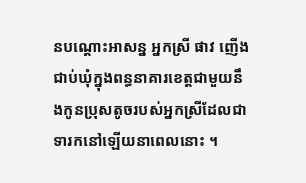នបណ្តោះអាសន្ន អ្នកស្រី ផាវ ញើង ជាប់ឃុំក្នុងពន្ធនាគារខេត្តជាមួយនឹងកូនប្រុសតូចរបស់អ្នកស្រីដែលជាទារកនៅឡើយនាពេលនោះ ។